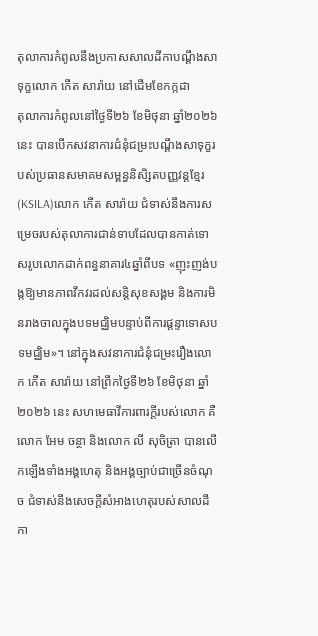តុលាការកំពូលនឹងប្រកាសសាលដីកាបណ្ដឹងសាទុក្ខលោក កើត សារ៉ាយ នៅដើមខែកក្កដា
តុលាការកំពូលនៅថ្ងៃទី២៦ ខែមិថុនា ឆ្នាំ២០២៦ នេះ បានបើកសវនាការជំនុំជម្រះបណ្ដឹងសាទុក្ខរបស់ប្រធានសមាគមសម្ពន្ធនិសិ្សតបញ្ញវន្តខ្មែរ(KSILA)លោក កើត សារ៉ាយ ជំទាស់នឹងការសម្រេចរបស់តុលាការជាន់ទាបដែលបានកាត់ទោសរូបលោកដាក់ពន្ធនាគារ៤ឆ្នាំពីបទ «ញុះញង់បង្កឱ្យមានភាពវឹកវរដល់សន្តិសុខសង្គម និងការមិនរាងចាលក្នុងបទមជ្ឈិមបន្ទាប់ពីការផ្ដន្ទាទោសបទមជ្ឈិម»។ នៅក្នុងសវនាការជំនុំជម្រះរឿងលោក កើត សារ៉ាយ នៅព្រឹកថ្ងៃទី២៦ ខែមិថុនា ឆ្នាំ២០២៦ នេះ សហមេធាវីការពារក្ដីរបស់លោក គឺលោក អែម ចន្ថា និងលោក លី សុចិត្រា បានលើកឡើងទាំងអង្គហេតុ និងអង្គច្បាប់ជាច្រើនចំណុច ជំទាស់នឹងសេចក្ដីសំអាងហេតុរបស់សាលដីកា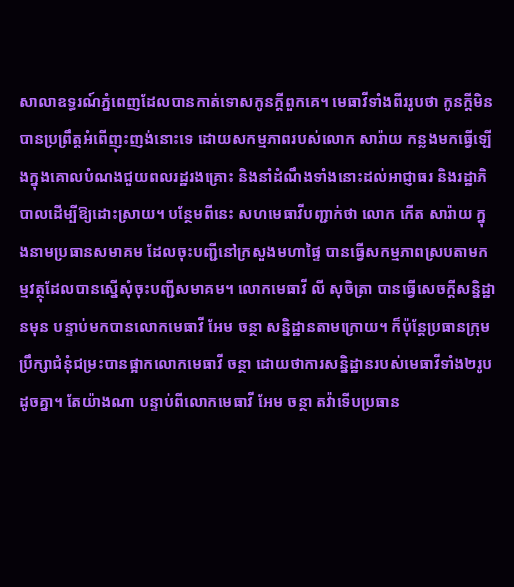សាលាឧទ្ធរណ៍ភ្នំពេញដែលបានកាត់ទោសកូនក្ដីពួកគេ។ មេធាវីទាំងពីររូបថា កូនក្ដីមិនបានប្រព្រឹត្តអំពើញុះញង់នោះទេ ដោយសកម្មភាពរបស់លោក សារ៉ាយ កន្លងមកធ្វើឡើងក្នុងគោលបំណងជួយពលរដ្ឋរងគ្រោះ និងនាំដំណឹងទាំងនោះដល់អាជ្ញាធរ និងរដ្ឋាភិបាលដើម្បីឱ្យដោះស្រាយ។ បន្ថែមពីនេះ សហមេធាវីបញ្ជាក់ថា លោក កើត សារ៉ាយ ក្នុងនាមប្រធានសមាគម ដែលចុះបញ្ជីនៅក្រសួងមហាផ្ទៃ បានធ្វើសកម្មភាពស្របតាមកម្មវត្ថុដែលបានស្នើសុំចុះបញ្ជីសមាគម។ លោកមេធាវី លី សុចិត្រា បានធ្វើសេចក្ដីសន្និដ្ឋានមុន បន្ទាប់មកបានលោកមេធាវី អែម ចន្ថា សន្និដ្ឋានតាមក្រោយ។ ក៏ប៉ុន្តែប្រធានក្រុមប្រឹក្សាជំនុំជម្រះបានផ្អាកលោកមេធាវី ចន្ថា ដោយថាការសន្និដ្ឋានរបស់មេធាវីទាំង២រូបដូចគ្នា។ តែយ៉ាងណា បន្ទាប់ពីលោកមេធាវី អែម ចន្ថា តវ៉ាទើបប្រធាន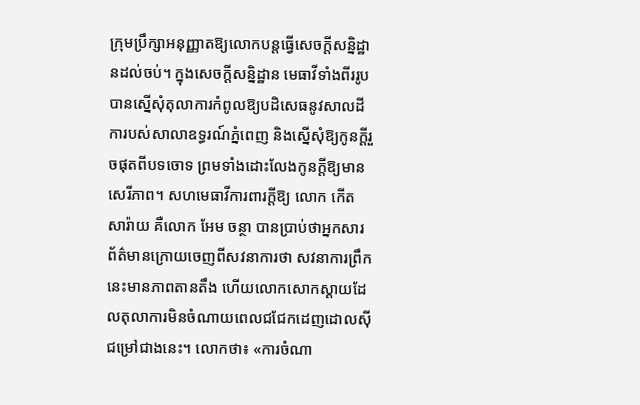ក្រុមប្រឹក្សាអនុញ្ញាតឱ្យលោកបន្តធ្វើសេចក្តីសន្និដ្ឋានដល់ចប់។ ក្នុងសេចក្ដីសន្និដ្ឋាន មេធាវីទាំងពីររូបបានស្នើសុំតុលាការកំពូលឱ្យបដិសេធនូវសាលដីការបស់សាលាឧទ្ធរណ៍ភ្នំពេញ និងស្នើសុំឱ្យកូនក្ដីរួចផុតពីបទចោទ ព្រមទាំងដោះលែងកូនក្តីឱ្យមានសេរីភាព។ សហមេធាវីការពារក្ដីឱ្យ លោក កើត សារ៉ាយ គឺលោក អែម ចន្ថា បានប្រាប់ថាអ្នកសារព័ត៌មានក្រោយចេញពីសវនាការថា សវនាការព្រឹកនេះមានភាពតានតឹង ហើយលោកសោកស្ដាយដែលតុលាការមិនចំណាយពេលជជែកដេញដោលស៊ីជម្រៅជាងនេះ។ លោកថា៖ «ការចំណា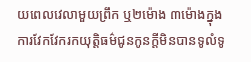យពេលវេលាមួយព្រឹក ឬ២ម៉ោង ៣ម៉ោងក្នុងការវែកវែករកយុត្តិធម៌ជូនកូនក្ដីមិនបានទូលំទូ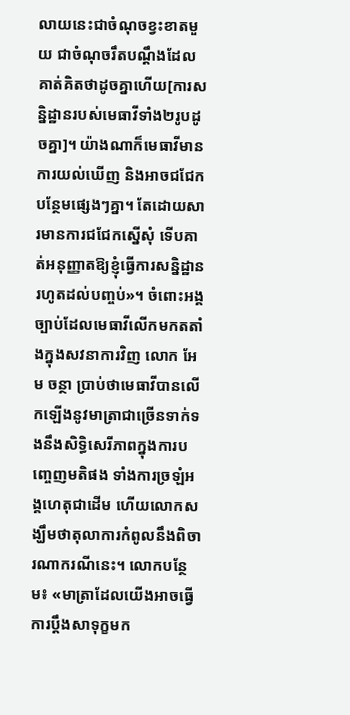លាយនេះជាចំណុចខ្វះខាតមួយ ជាចំណុចរឹតបណ្ដឹងដែលគាត់គិតថាដូចគ្នាហើយ[ការសន្និដ្ឋានរបស់មេធាវីទាំង២រូបដូចគ្នា]។ យ៉ាងណាក៏មេធាវីមានការយល់ឃើញ និងអាចជជែកបន្ថែមផ្សេងៗគ្នា។ តែដោយសារមានការជជែកស្នើសុំ ទើបគាត់អនុញ្ញាតឱ្យខ្ញុំធ្វើការសន្និដ្ឋានរហូតដល់បញ្ចប់»។ ចំពោះអង្គច្បាប់ដែលមេធាវីលើកមកតតាំងក្នុងសវនាការវិញ លោក អែម ចន្ថា ប្រាប់ថាមេធាវីបានលើកឡើងនូវមាត្រាជាច្រើនទាក់ទងនឹងសិទ្ធិសេរីភាពក្នុងការបញ្ចេញមតិផង ទាំងការច្រឡំអង្គហេតុជាដើម ហើយលោកសង្ឃឹមថាតុលាការកំពូលនឹងពិចារណាករណីនេះ។ លោកបន្ថែម៖ «មាត្រាដែលយើងអាចធ្វើការប្ដឹងសាទុក្ខមក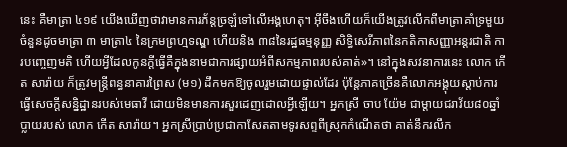នេះ គឺមាត្រា ៤១៩ យើងឃើញថាវាមានការភ័ន្តច្រឡំទៅលើអង្គហេតុ។ អ៊ីចឹងហើយក៏យើងត្រូវលើកពីមាត្រាគាំទ្រមួយចំនួនដូចមាត្រា ៣ មាត្រា៤ នៃក្រមព្រហ្មទណ្ឌ ហើយនិង ៣៨នៃរដ្ឋធម្មនុញ្ញ សិទ្ធិសេរីភាពនៃកតិកាសញ្ញាអន្តរជាតិ ការបញ្ចេញមតិ ហើយអ្វីដែលកូនក្ដីធ្វើគឺក្នុងនាមជាការផ្សាយអំពីសកម្មភាពរបស់គាត់»។ នៅក្នុងសវនាការនេះ លោក កើត សារ៉ាយ ក៏ត្រូវមន្រ្តីពន្ធនាគារព្រៃស (ម១) ដឹកមកឱ្យចូលរួមដោយផ្ទាល់ដែរ ប៉ុន្តែភាគច្រើនគឺលោកអង្គុយស្តាប់ការធ្វើសេចក្តីសន្និដ្ឋានរបស់មេធាវី ដោយមិនមានការសួរដេញដោលអ្វីឡើយ។ អ្នកស្រី ចាប យ៉ែម ជាម្ដាយជរាវ័យ៨០ឆ្នាំប្លាយរបស់ លោក កើត សារ៉ាយ។ អ្នកស្រីប្រាប់ប្រជាកាសែតតាមទូរសព្ទពីស្រុកកំណើតថា គាត់នឹករលឹក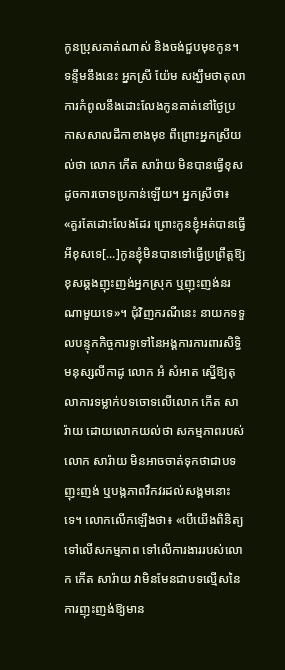កូនប្រុសគាត់ណាស់ និងចង់ជួបមុខកូន។ ទន្ទឹមនឹងនេះ អ្នកស្រី យ៉ែម សង្ឃឹមថាតុលាការកំពូលនឹងដោះលែងកូនគាត់នៅថ្ងៃប្រកាសសាលដីកាខាងមុខ ពីព្រោះអ្នកស្រីយល់ថា លោក កើត សារ៉ាយ មិនបានធ្វើខុសដូចការចោទប្រកាន់ឡើយ។ អ្នកស្រីថា៖ «គួរតែដោះលែងដែរ ព្រោះកូនខ្ញុំអត់បានធ្វើអីខុសទេ[...]កូនខ្ញុំមិនបានទៅធ្វើប្រព្រឹត្តឱ្យខុសឆ្គងញុះញង់អ្នកស្រុក ឬញុះញង់នរណាមួយទេ»។ ជុំវិញករណីនេះ នាយកទទួលបន្ទុកកិច្ចការទូទៅនៃអង្គការការពារសិទ្ធិមនុស្សលីកាដូ លោក អំ សំអាត ស្នើឱ្យតុលាការទម្លាក់បទចោទលើលោក កើត សារ៉ាយ ដោយលោកយល់ថា សកម្មភាពរបស់លោក សារ៉ាយ មិនអាចចាត់ទុកថាជាបទញុះញង់ ឬបង្កភាពវឹកវរដល់សង្គមនោះទេ។ លោកលើកឡើងថា៖ «បើយើងពិនិត្យទៅលើសកម្មភាព ទៅលើការងាររបស់លោក កើត សារ៉ាយ វាមិនមែនជាបទល្មើសនៃការញុះញង់ឱ្យមាន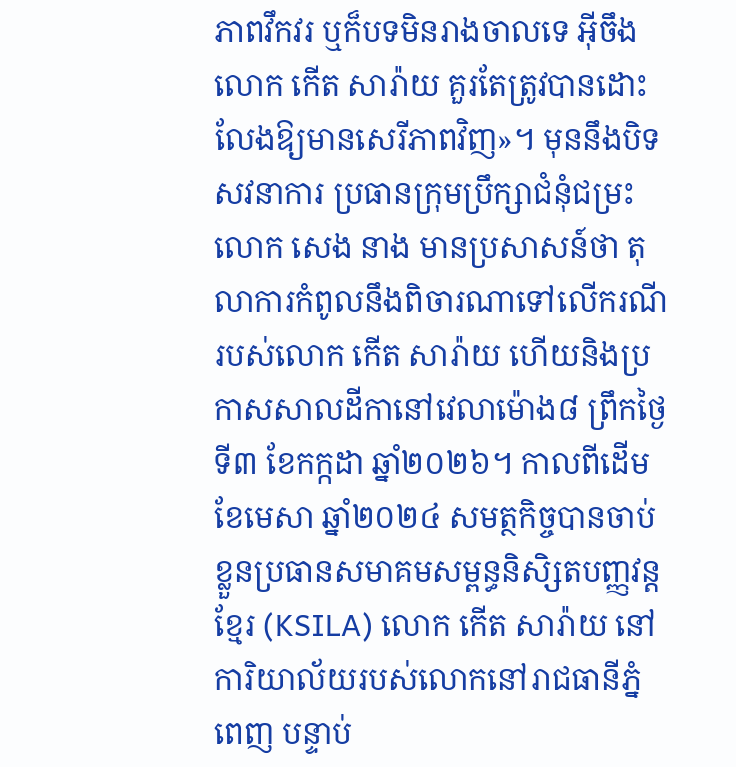ភាពវឹកវរ ឬក៏បទមិនរាងចាលទេ អ៊ីចឹងលោក កើត សារ៉ាយ គួរតែត្រូវបានដោះលែងឱ្យមានសេរីភាពវិញ»។ មុននឹងបិទសវនាការ ប្រធានក្រុមប្រឹក្សាជំនុំជម្រះលោក សេង នាង មានប្រសាសន៍ថា តុលាការកំពូលនឹងពិចារណាទៅលើករណីរបស់លោក កើត សារ៉ាយ ហើយនិងប្រកាសសាលដីកានៅវេលាម៉ោង៨ ព្រឹកថ្ងៃទី៣ ខែកក្កដា ឆ្នាំ២០២៦។ កាលពីដើមខែមេសា ឆ្នាំ២០២៤ សមត្ថកិច្ចបានចាប់ខ្លួនប្រធានសមាគមសម្ពន្ធនិសិ្សតបញ្ញវន្តខ្មែរ (KSILA) លោក កើត សារ៉ាយ នៅការិយាល័យរបស់លោកនៅរាជធានីភ្នំពេញ បន្ទាប់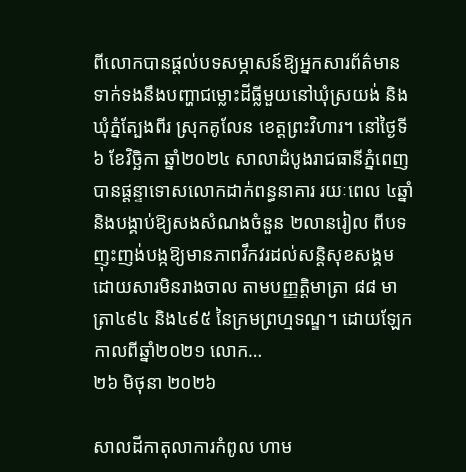ពីលោកបានផ្តល់បទសម្ភាសន៍ឱ្យអ្នកសារព័ត៌មានទាក់ទងនឹងបញ្ហាជម្លោះដីធ្លីមួយនៅឃុំស្រយង់ និងឃុំភ្នំត្បែងពីរ ស្រុកគូលែន ខេត្តព្រះវិហារ។ នៅថ្ងៃទី៦ ខែវិច្ឆិកា ឆ្នាំ២០២៤ សាលាដំបូងរាជធានីភ្នំពេញ បានផ្តន្ទាទោសលោកដាក់ពន្ធនាគារ រយៈពេល ៤ឆ្នាំ និងបង្គាប់ឱ្យសងសំណងចំនួន ២លានរៀល ពីបទ ញុះញង់បង្កឱ្យមានភាពវឹកវរដល់សន្តិសុខសង្គម ដោយសារមិនរាងចាល តាមបញ្ញតិ្តមាត្រា ៨៨ មាត្រា៤៩៤ និង៤៩៥ នៃក្រមព្រហ្មទណ្ឌ។ ដោយឡែក កាលពីឆ្នាំ២០២១ លោក…
២៦ មិថុនា ២០២៦

សាលដីកាតុលាការកំពូល ហាម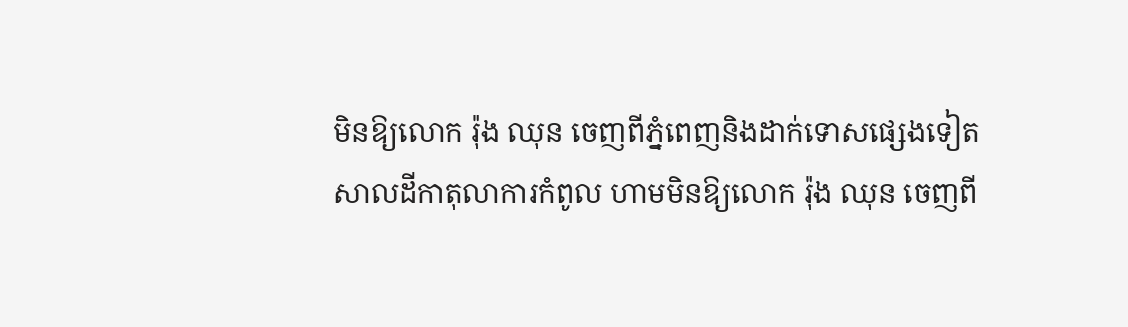មិនឱ្យលោក រ៉ុង ឈុន ចេញពីភ្នំពេញនិងដាក់ទោសផ្សេងទៀត
សាលដីកាតុលាការកំពូល ហាមមិនឱ្យលោក រ៉ុង ឈុន ចេញពី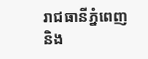រាជធានីភ្នំពេញនិង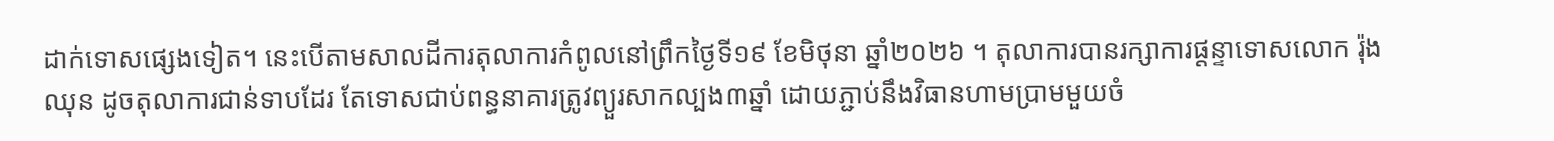ដាក់ទោសផ្សេងទៀត។ នេះបើតាមសាលដីការតុលាការកំពូលនៅព្រឹកថ្ងៃទី១៩ ខែមិថុនា ឆ្នាំ២០២៦ ។ តុលាការបានរក្សាការផ្តន្ទាទោសលោក រ៉ុង ឈុន ដូចតុលាការជាន់ទាបដែរ តែទោសជាប់ពន្ធនាគារត្រូវព្យួរសាកល្បង៣ឆ្នាំ ដោយភ្ជាប់នឹងវិធានហាមប្រាមមួយចំ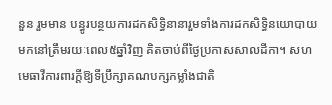នួន រួមមាន បន្ធូរបន្ថយការដកសិទ្ធិនានារួមទាំងការដកសិទ្ធិនយោបាយមកនៅត្រឹមរយៈពេល៥ឆ្នាំវិញ គិតចាប់ពីថ្ងៃប្រកាសសាលដីកា។ សហមេធាវីការពារក្ដីឱ្យទីប្រឹក្សាគណបក្សកម្លាំងជាតិ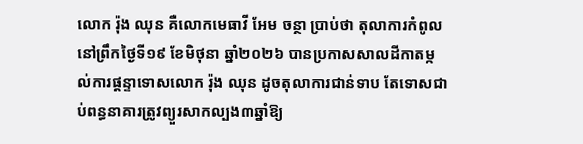លោក រ៉ុង ឈុន គឺលោកមេធាវី អែម ចន្ថា ប្រាប់ថា តុលាការកំពូលនៅព្រឹកថ្ងៃទី១៩ ខែមិថុនា ឆ្នាំ២០២៦ បានប្រកាសសាលដីកាតម្កល់ការផ្ដន្ទាទោសលោក រ៉ុង ឈុន ដូចតុលាការជាន់ទាប តែទោសជាប់ពន្ធនាគារត្រូវព្យួរសាកល្បង៣ឆ្នាំឱ្យ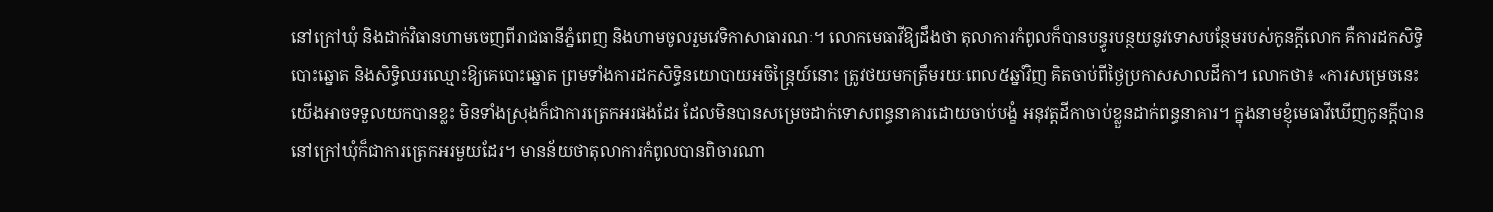នៅក្រៅឃុំ និងដាក់វិធានហាមចេញពីរាជធានីភ្នំពេញ និងហាមចូលរួមវេទិកាសាធារណៈ។ លោកមេធាវីឱ្យដឹងថា តុលាការកំពូលក៏បានបន្ធូរបន្ថយនូវទោសបន្ថែមរបស់កូនក្ដីលោក គឺការដកសិទ្ធិបោះឆ្នោត និងសិទ្ធិឈរឈ្មោះឱ្យគេបោះឆ្នោត ព្រមទាំងការដកសិទ្ធិនយោបាយអចិន្រ្តៃយ៍នោះ ត្រូវថយមកត្រឹមរយៈពេល៥ឆ្នាំវិញ គិតចាប់ពីថ្ងៃប្រកាសសាលដីកា។ លោកថា៖ «ការសម្រេចនេះយើងអាចទទួលយកបានខ្លះ មិនទាំងស្រុងក៏ជាការត្រេកអរផងដែរ ដែលមិនបានសម្រេចដាក់ទោសពន្ធនាគារដោយចាប់បង្ខំ អនុវត្តដីកាចាប់ខ្លួនដាក់ពន្ធនាគារ។ ក្នុងនាមខ្ញុំមេធាវីឃើញកូនក្ដីបាននៅក្រៅឃុំក៏ជាការត្រេកអរមួយដែរ។ មានន័យថាតុលាការកំពូលបានពិចារណា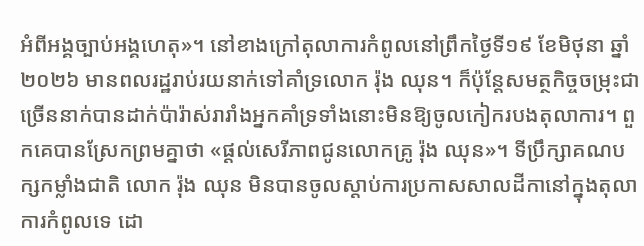អំពីអង្គច្បាប់អង្គហេតុ»។ នៅខាងក្រៅតុលាការកំពូលនៅព្រឹកថ្ងៃទី១៩ ខែមិថុនា ឆ្នាំ២០២៦ មានពលរដ្ឋរាប់រយនាក់ទៅគាំទ្រលោក រ៉ុង ឈុន។ ក៏ប៉ុន្តែសមត្ថកិច្ចចម្រុះជាច្រើននាក់បានដាក់ប៉ារ៉ាស់រារាំងអ្នកគាំទ្រទាំងនោះមិនឱ្យចូលកៀករបងតុលាការ។ ពួកគេបានស្រែកព្រមគ្នាថា «ផ្ដល់សេរីភាពជូនលោកគ្រូ រ៉ុង ឈុន»។ ទីប្រឹក្សាគណបក្សកម្លាំងជាតិ លោក រ៉ុង ឈុន មិនបានចូលស្ដាប់ការប្រកាសសាលដីកានៅក្នុងតុលាការកំពូលទេ ដោ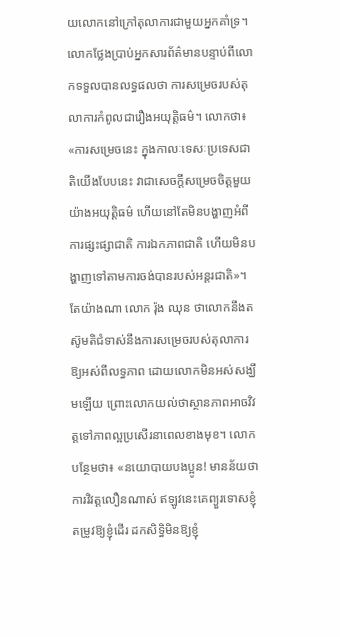យលោកនៅក្រៅតុលាការជាមួយអ្នកគាំទ្រ។ លោកថ្លែងប្រាប់អ្នកសារព័ត៌មានបន្ទាប់ពីលោកទទួលបានលទ្ធផលថា ការសម្រេចរបស់តុលាការកំពូលជារឿងអយុត្តិធម៌។ លោកថា៖ «ការសម្រេចនេះ ក្នុងកាលៈទេសៈប្រទេសជាតិយើងបែបនេះ វាជាសេចក្ដីសម្រេចចិត្តមួយយ៉ាងអយុត្តិធម៌ ហើយនៅតែមិនបង្ហាញអំពីការផ្សះផ្សាជាតិ ការឯកភាពជាតិ ហើយមិនបង្ហាញទៅតាមការចង់បានរបស់អន្តរជាតិ»។ តែយ៉ាងណា លោក រ៉ុង ឈុន ថាលោកនឹងតស៊ូមតិជំទាស់នឹងការសម្រេចរបស់តុលាការឱ្យអស់ពីលទ្ធភាព ដោយលោកមិនអស់សង្ឃឹមឡើយ ព្រោះលោកយល់ថាស្ថានភាពអាចវិវត្តទៅភាពល្អប្រសើរនាពេលខាងមុខ។ លោកបន្ថែមថា៖ «នយោបាយបងប្អូន! មានន័យថាការវិវត្តលឿនណាស់ ឥឡូវនេះគេព្យួរទោសខ្ញុំ តម្រូវឱ្យខ្ញុំដើរ ដកសិទ្ធិមិនឱ្យខ្ញុំ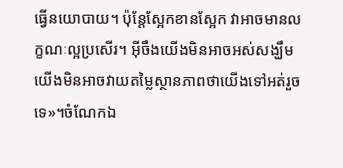ធ្វើនយោបាយ។ ប៉ុន្តែស្អែកខានស្អែក វាអាចមានលក្ខណៈល្អប្រសើរ។ អ៊ីចឹងយើងមិនអាចអស់សង្ឃឹម យើងមិនអាចវាយតម្លៃស្ថានភាពថាយើងទៅអត់រួចទេ»។ចំណែកឯ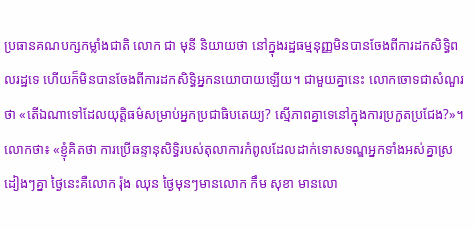ប្រធានគណបក្សកម្លាំងជាតិ លោក ជា មុនី និយាយថា នៅក្នុងរដ្ឋធម្មនុញ្ញមិនបានចែងពីការដកសិទ្ធិពលរដ្ឋទេ ហើយក៏មិនបានចែងពីការដកសិទ្ធិអ្នកនយោបាយឡើយ។ ជាមួយគ្នានេះ លោកចោទជាសំណួរថា «តើឯណាទៅដែលយុត្តិធម៌សម្រាប់អ្នកប្រជាធិបតេយ្យ? ស្មើភាពគ្នាទេនៅក្នុងការប្រកួតប្រជែង?»។ លោកថា៖ «ខ្ញុំគិតថា ការប្រើឆន្ទានុសិទ្ធិរបស់តុលាការកំពូលដែលដាក់ទោសទណ្ឌអ្នកទាំងអស់គ្នាស្រដៀងៗគ្នា ថ្ងៃនេះគឺលោក រ៉ុង ឈុន ថ្ងៃមុនៗមានលោក កឹម សុខា មានលោ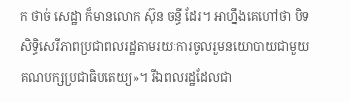ក ថាច់ សេដ្ឋា ក៏មានលោក ស៊ុន ចន្ធី ដែរ។ អាហ្នឹងគេហៅថា បិទសិទ្ធិសេរីភាពប្រជាពលរដ្ឋតាមរយៈការចូលរួមនយោបាយជាមួយគណបក្សប្រជាធិបតេយ្យ»។ រីឯពលរដ្ឋដែលជា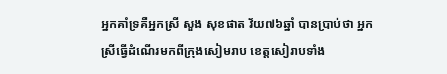អ្នកគាំទ្រគឺអ្នកស្រី សួង សុខផាត វ័យ៧៦ឆ្នាំ បានប្រាប់ថា អ្នកស្រីធ្វើដំណើរមកពីក្រុងសៀមរាប ខេត្តសៀរាបទាំង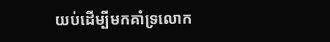យប់ដើម្បីមកគាំទ្រលោក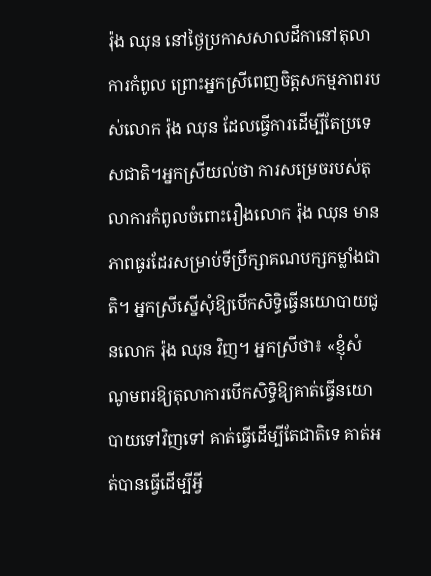រ៉ុង ឈុន នៅថ្ងៃប្រកាសសាលដីកានៅតុលាការកំពូល ព្រោះអ្នកស្រីពេញចិត្តសកម្មភាពរបស់លោក រ៉ុង ឈុន ដែលធ្វើការដើម្បីតែប្រទេសជាតិ។អ្នកស្រីយល់ថា ការសម្រេចរបស់តុលាការកំពូលចំពោះរឿងលោក រ៉ុង ឈុន មានភាពធូរដែរសម្រាប់ទីប្រឹក្សាគណបក្សកម្លាំងជាតិ។ អ្នកស្រីស្នើសុំឱ្យបើកសិទ្ធិធ្វើនយោបាយជូនលោក រ៉ុង ឈុន វិញ។ អ្នកស្រីថា៖ «ខ្ញុំសំណូមពរឱ្យតុលាការបើកសិទ្ធិឱ្យគាត់ធ្វើនយោបាយទៅវិញទៅ គាត់ធ្វើដើម្បីតែជាតិទេ គាត់អត់បានធ្វើដើម្បីអ្វី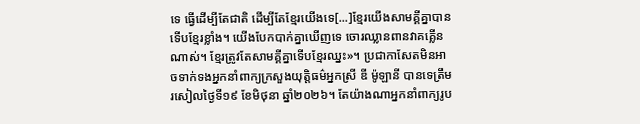ទេ ធ្វើដើម្បីតែជាតិ ដើម្បីតែខ្មែរយើងទេ[...]ខ្មែរយើងសាមគ្គីគ្នាបានទើបខ្មែរខ្លាំង។ យើងបែកបាក់គ្នាឃើញទេ ចោរឈ្លានពានវាគគ្លើនណាស់។ ខ្មែរត្រូវតែសាមគ្គីគ្នាទើបខ្មែរឈ្នះ»។ ប្រជាកាសែតមិនអាចទាក់ទងអ្នកនាំពាក្យក្រសួងយុត្តិធម៌អ្នកស្រី ឌី ម៉ូឡានី បានទេត្រឹមរសៀលថ្ងៃទី១៩ ខែមិថុនា ឆ្នាំ២០២៦។ តែយ៉ាងណាអ្នកនាំពាក្យរូប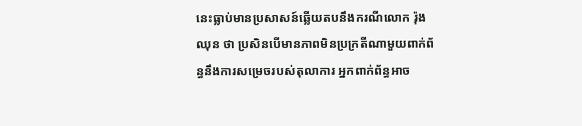នេះធ្លាប់មានប្រសាសន៍ឆ្លើយតបនឹងករណីលោក រ៉ុង ឈុន ថា ប្រសិនបើមានភាពមិនប្រក្រតីណាមួយពាក់ព័ន្ធនឹងការសម្រេចរបស់តុលាការ អ្នកពាក់ព័ន្ធអាច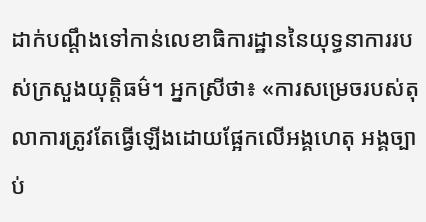ដាក់បណ្ដឹងទៅកាន់លេខាធិការដ្ឋាននៃយុទ្ធនាការរបស់ក្រសួងយុត្តិធម៌។ អ្នកស្រីថា៖ «ការសម្រេចរបស់តុលាការត្រូវតែធ្វើឡើងដោយផ្អែកលើអង្គហេតុ អង្គច្បាប់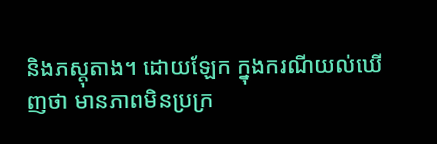និងភស្តុតាង។ ដោយឡែក ក្នុងករណីយល់ឃើញថា មានភាពមិនប្រក្រ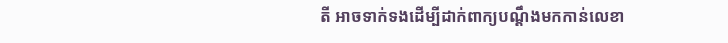តី អាចទាក់ទងដើម្បីដាក់ពាក្យបណ្តឹងមកកាន់លេខា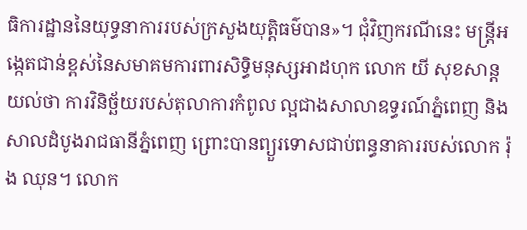ធិការដ្ឋាននៃយុទ្ធនាការរបស់ក្រសួងយុត្តិធម៌បាន»។ ជុំវិញករណីនេះ មន្ត្រីអង្កេតជាន់ខ្ពស់នៃសមាគមការពារសិទ្ធិមនុស្សអាដហុក លោក យី សុខសាន្ត យល់ថា ការវិនិច្ឆ័យរបស់តុលាការកំពូល ល្អជាងសាលាឧទ្ធរណ៍ភ្នំពេញ និងសាលដំបូងរាជធានីភ្នំពេញ ព្រោះបានព្យួរទោសជាប់ពន្ធនាគាររបស់លោក រ៉ុង ឈុន។ លោក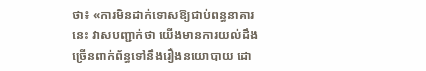ថា៖ «ការមិនដាក់ទោសឱ្យជាប់ពន្ធនាគារនេះ វាសបញ្ជាក់ថា យើងមានការយល់ដឹងច្រើនពាក់ព័ន្ធទៅនឹងរឿងនយោបាយ ដោ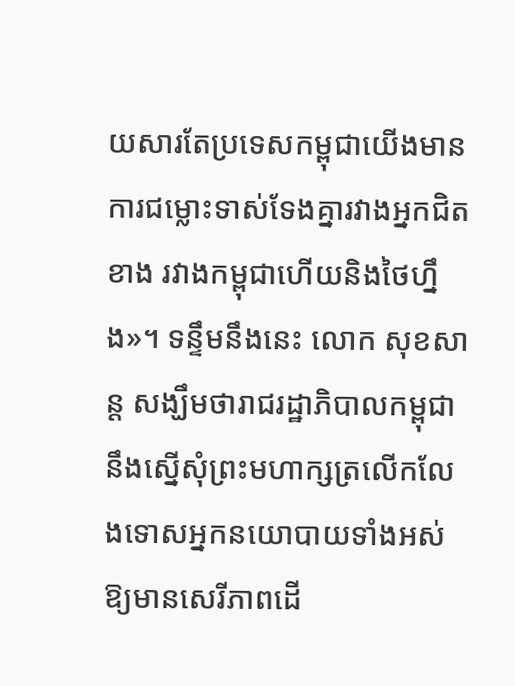យសារតែប្រទេសកម្ពុជាយើងមានការជម្លោះទាស់ទែងគ្នារវាងអ្នកជិតខាង រវាងកម្ពុជាហើយនិងថៃហ្នឹង»។ ទន្ទឹមនឹងនេះ លោក សុខសាន្ត សង្ឃឹមថារាជរដ្ឋាភិបាលកម្ពុជានឹងស្នើសុំព្រះមហាក្សត្រលើកលែងទោសអ្នកនយោបាយទាំងអស់ឱ្យមានសេរីភាពដើ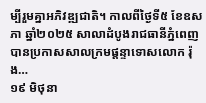ម្បីរួមគ្នាអភិវឌ្ឍជាតិ។ កាលពីថ្ងៃទី៥ ខែឧសភា ឆ្នាំ២០២៥ សាលាដំបូងរាជធានីភ្នំពេញ បានប្រកាសសាលក្រមផ្ដន្ទាទោសលោក រ៉ុង…
១៩ មិថុនា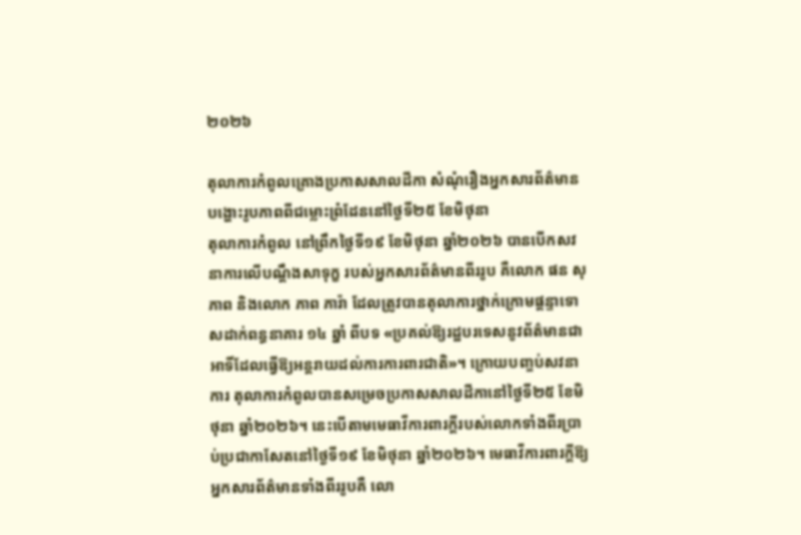២០២៦

តុលាការកំពូលគ្រោងប្រកាសសាលដីកា សំណុំរឿងអ្នកសារព័ត៌មាន បង្ហោះរូបភាពពីជម្លោះព្រំដែននៅថ្ងៃទី២៥ ខែមិថុនា
តុលាការកំពូល នៅព្រឹកថ្ងៃទី១៩ ខែមិថុនា ឆ្នាំ២០២៦ បានបើកសវនាការលើបណ្តឹងសាទុក្ខ របស់អ្នកសារព័ត៌មានពីររូប គឺលោក ផន សុភាព និងលោក ភាព ភារ៉ា ដែលត្រូវបានតុលាការថ្នាក់ក្រោមផ្តន្ទាទោសដាក់ពន្ធនាគារ ១៤ ឆ្នាំ ពីបទ «ប្រគល់ឱ្យរដ្ឋបរទេសនូវព័ត៌មានជាអាទិ៍ដែលធ្វើឱ្យអន្តរាយដល់ការការពារជាតិ»។ ក្រោយបញ្ចប់សវនាការ តុលាការកំពូលបានសម្រេចប្រកាសសាលដីកានៅថ្ងៃទី២៥ ខែមិថុនា ឆ្នាំ២០២៦។ នេះបើតាមមេធាវីការពារក្តីរបស់លោកទាំងពីរប្រាប់ប្រជាកាសែតនៅថ្ងៃទី១៩ ខែមិថុនា ឆ្នាំ២០២៦។ មេធាវីការពារក្តីឱ្យអ្នកសារព័ត៌មានទាំងពីររូបគឺ លោ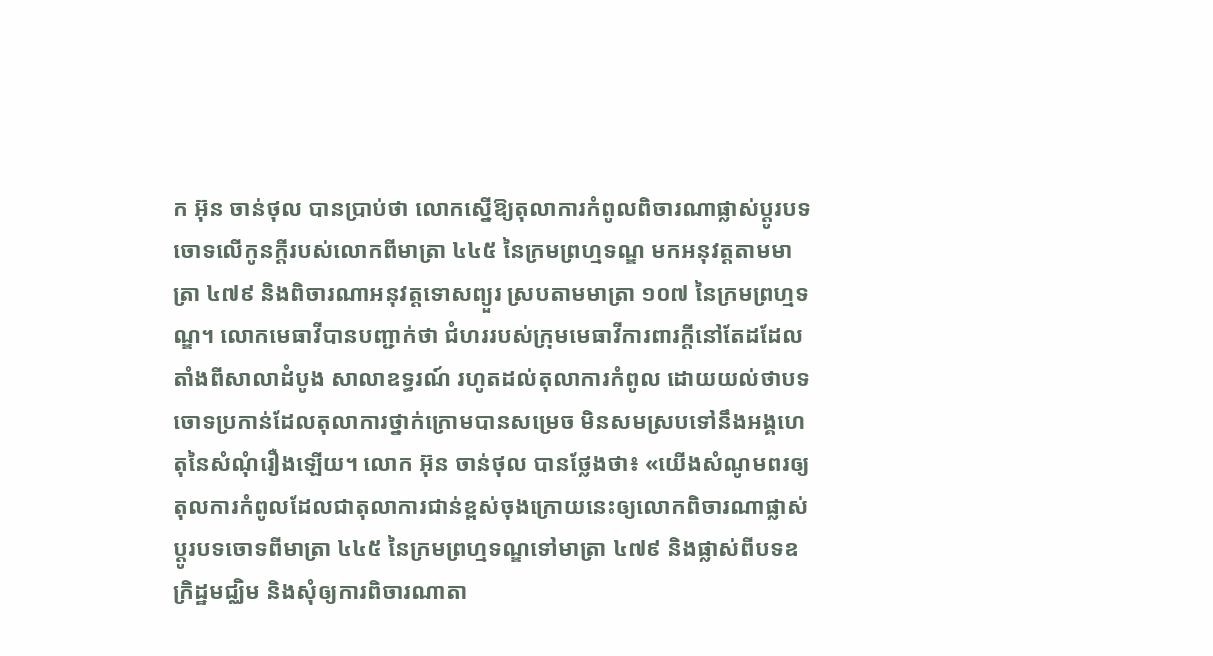ក អ៊ុន ចាន់ថុល បានប្រាប់ថា លោកស្នើឱ្យតុលាការកំពូលពិចារណាផ្លាស់ប្តូរបទចោទលើកូនក្តីរបស់លោកពីមាត្រា ៤៤៥ នៃក្រមព្រហ្មទណ្ឌ មកអនុវត្តតាមមាត្រា ៤៧៩ និងពិចារណាអនុវត្តទោសព្យួរ ស្របតាមមាត្រា ១០៧ នៃក្រមព្រហ្មទណ្ឌ។ លោកមេធាវីបានបញ្ជាក់ថា ជំហររបស់ក្រុមមេធាវីការពារក្តីនៅតែដដែលតាំងពីសាលាដំបូង សាលាឧទ្ធរណ៍ រហូតដល់តុលាការកំពូល ដោយយល់ថាបទចោទប្រកាន់ដែលតុលាការថ្នាក់ក្រោមបានសម្រេច មិនសមស្របទៅនឹងអង្គហេតុនៃសំណុំរឿងឡើយ។ លោក អ៊ុន ចាន់ថុល បានថ្លែងថា៖ «យើងសំណូមពរឲ្យតុលការកំពូលដែលជាតុលាការជាន់ខ្ពស់ចុងក្រោយនេះឲ្យលោកពិចារណាផ្លាស់ប្តូរបទចោទពីមាត្រា ៤៤៥ នៃក្រមព្រហ្មទណ្ឌទៅមាត្រា ៤៧៩ និងផ្លាស់ពីបទឧក្រិដ្ឋមជ្ឈិម និងសុំឲ្យការពិចារណាតា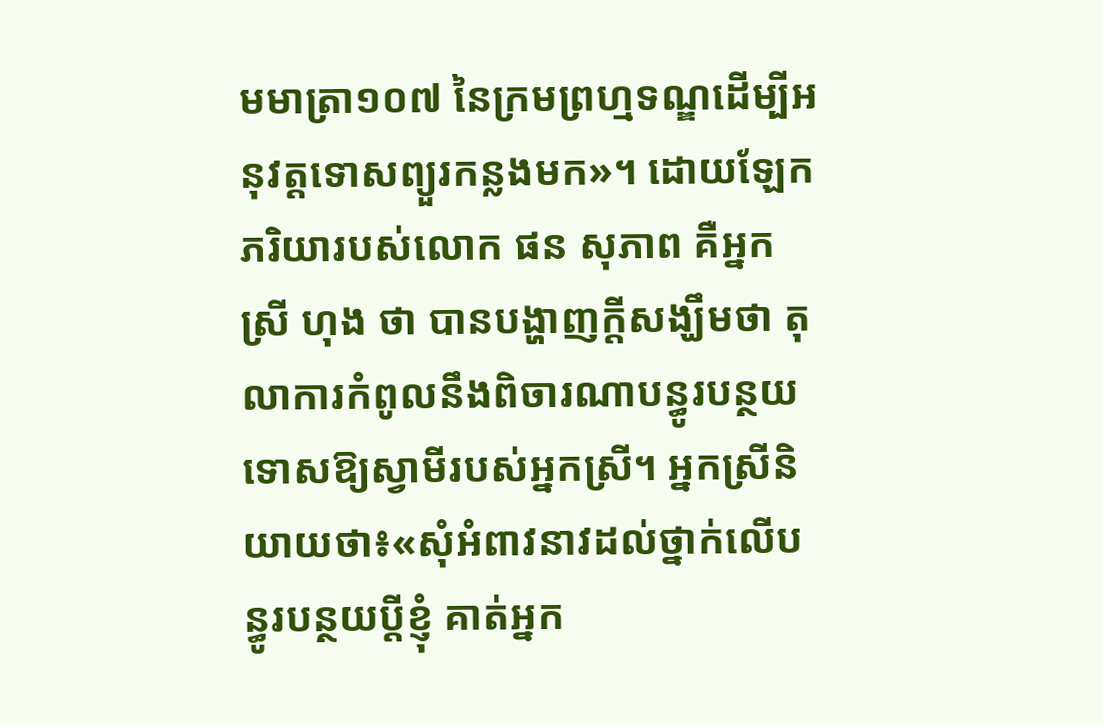មមាត្រា១០៧ នៃក្រមព្រហ្មទណ្ឌដើម្បីអនុវត្តទោសព្យួរកន្លងមក»។ ដោយឡែក ភរិយារបស់លោក ផន សុភាព គឺអ្នកស្រី ហុង ថា បានបង្ហាញក្តីសង្ឃឹមថា តុលាការកំពូលនឹងពិចារណាបន្ធូរបន្ថយទោសឱ្យស្វាមីរបស់អ្នកស្រី។ អ្នកស្រីនិយាយថា៖«សុំអំពាវនាវដល់ថ្នាក់លើបន្ធូរបន្ថយប្តីខ្ញុំ គាត់អ្នក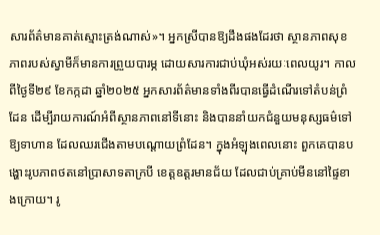សារព័ត៌មានគាត់ស្មោះត្រង់ណាស់»។ អ្នកស្រីបានឱ្យដឹងផងដែរថា ស្ថានភាពសុខភាពរបស់ស្វាមីក៏មានការព្រួយបារម្ភ ដោយសារការជាប់ឃុំអស់រយៈពេលយូរ។ កាលពីថ្ងៃទី២៩ ខែកក្កដា ឆ្នាំ២០២៥ អ្នកសារព័ត៌មានទាំងពីរបានធ្វើដំណើរទៅតំបន់ព្រំដែន ដើម្បីរាយការណ៍អំពីស្ថានភាពនៅទីនោះ និងបាននាំយកជំនួយមនុស្សធម៌ទៅឱ្យទាហាន ដែលឈរជើងតាមបណ្តោយព្រំដែន។ ក្នុងអំឡុងពេលនោះ ពួកគេបានបង្ហោះរូបភាពថតនៅប្រាសាទតាក្របី ខេត្តឧត្តរមានជ័យ ដែលជាប់គ្រាប់មីននៅផ្ទៃខាងក្រោយ។ រូ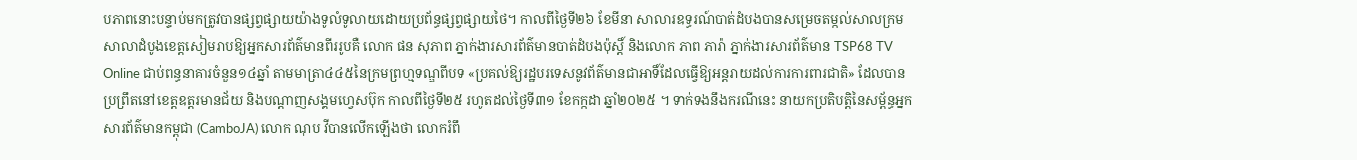បភាពនោះបន្ទាប់មកត្រូវបានផ្សព្វផ្សាយយ៉ាងទូលំទូលាយដោយប្រព័ន្ធផ្សព្វផ្សាយថៃ។ កាលពីថ្ងៃទី២៦ ខែមីនា សាលារឧទ្ធរណ៍បាត់ដំបងបានសម្រេចតម្កល់សាលក្រមសាលាដំបូងខេត្តសៀមរាបឱ្យអ្នកសារព័ត៌មានពីររូបគឺ លោក ផន សុភាព ភ្នាក់ងារសារព័ត៌មានបាត់ដំបងប៉ុស្តិ៍ និងលោក ភាព ភារ៉ា ភ្នាក់ងារសារព័ត៌មាន TSP68 TV Online ជាប់ពន្ធនាគារចំនួន១៤ឆ្នាំ តាមមាត្រា៤៤៥នៃក្រមព្រហ្មទណ្ឌពីបទ «ប្រគល់ឱ្យរដ្ឋបរទេសនូវព័ត៌មានជាអាទិ៍ដែលធ្វើឱ្យអន្តរាយដល់ការការពារជាតិ» ដែលបានប្រព្រឹតនៅខេត្តឧត្តរមានជ័យ និងបណ្តាញសង្គមហ្វេសប៊ុក កាលពីថ្ងៃទី២៥ រហូតដល់ថ្ងៃទី៣១ ខែកក្កដា ឆ្នាំ២០២៥ ។ ទាក់ទងនឹងករណីនេះ នាយកប្រតិបត្តិនៃសម្ព័ន្ធអ្នកសារព័ត៌មានកម្ពុជា (CamboJA) លោក ណុប វីបានលើកឡើងថា លោករំពឹ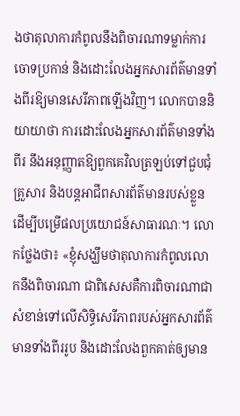ងថាតុលាការកំពូលនឹងពិចារណាទម្លាក់ការចោទប្រកាន់ និងដោះលែងអ្នកសារព័ត៌មានទាំងពីរឱ្យមានសេរីភាពឡើងវិញ។ លោកបាននិយាយាថា ការដោះលែងអ្នកសារព័ត៌មានទាំងពីរ នឹងអនុញ្ញាតឱ្យពួកគេវិលត្រឡប់ទៅជួបជុំគ្រួសារ និងបន្តអាជីពសារព័ត៌មានរបស់ខ្លួន ដើម្បីបម្រើផលប្រយោជន៍សាធារណៈ។ លោកថ្លែងថា៖ «ខ្ញុំសង្ឃឹមថាតុលាការកំពូលលោកនឹងពិចារណា ជាពិសេសគឺការពិចារណាជាសំខាន់ទៅលើសិទ្ធិសេរីភាពរបស់អ្នកសារព័ត៌មានទាំងពីររូប និងដោះលែងពួកគាត់ឲ្យមាន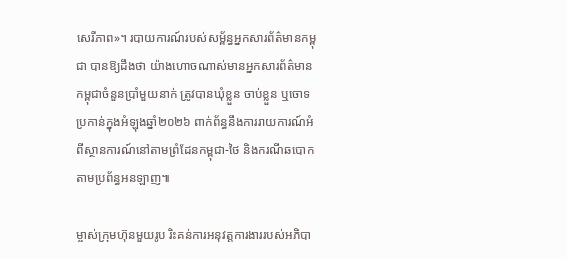សេរីភាព»។ របាយការណ៍របស់សម្ព័ន្ធអ្នកសារព័ត៌មានកម្ពុជា បានឱ្យដឹងថា យ៉ាងហោចណាស់មានអ្នកសារព័ត៌មានកម្ពុជាចំនួនប្រាំមួយនាក់ ត្រូវបានឃុំខ្លួន ចាប់ខ្លួន ឬចោទប្រកាន់ក្នុងអំឡុងឆ្នាំ២០២៦ ពាក់ព័ន្ធនឹងការរាយការណ៍អំពីស្ថានការណ៍នៅតាមព្រំដែនកម្ពុជា-ថៃ និងករណីឆបោកតាមប្រព័ន្ធអនឡាញ៕

ម្ចាស់ក្រុមហ៊ុនមួយរូប រិះគន់ការអនុវត្តការងាររបស់អភិបា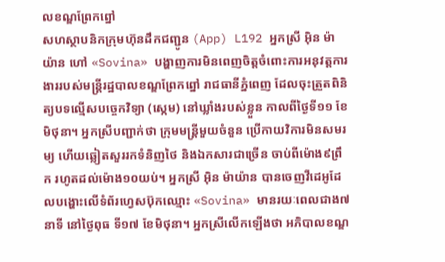លខណ្ឌព្រែកព្នៅ
សហស្ថាបនិកក្រុមហ៊ុនដឹកជញ្ជូន (App) L192 អ្នកស្រី អ៊ិន ម៉ាយ៉ាន ហៅ «Sovina» បង្ហាញការមិនពេញចិត្តចំពោះការអនុវត្តការងាររបស់មន្ត្រីរដ្ឋបាលខណ្ឌព្រែកព្នៅ រាជធានីភ្នំពេញ ដែលចុះត្រួតពិនិត្យបទល្មើសបច្ចេកវិទ្យា (ស្កេម) នៅឃ្លាំងរបស់ខ្លួន កាលពីថ្ងៃទី១១ ខែមិថុនា។ អ្នកស្រីបញ្ជាក់ថា ក្រុមមន្ត្រីមួយចំនួន ប្រើកាយវិការមិនសមរម្យ ហើយឆ្លៀតសួររកទំនិញថៃ និងឯកសារជាច្រើន ចាប់ពីម៉ោង៩ព្រឹក រហូតដល់ម៉ោង១០យប់។ អ្នកស្រី អ៊ិន ម៉ាយ៉ាន បានចេញវីដេអូដែលបង្ហោះលើទំព័រហ្វេសប៊ុកឈ្មោះ «Sovina» មានរយៈពេលជាង៧នាទី នៅថ្ងៃពុធ ទី១៧ ខែមិថុនា។ អ្នកស្រីលើកឡើងថា អភិបាលខណ្ឌ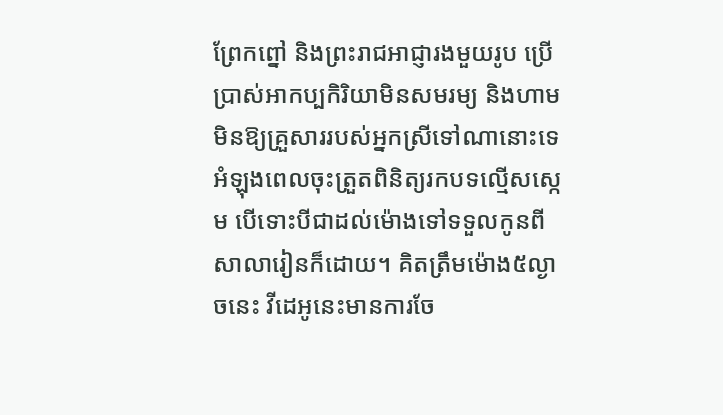ព្រែកព្នៅ និងព្រះរាជអាជ្ញារងមួយរូប ប្រើប្រាស់អាកប្បកិរិយាមិនសមរម្យ និងហាមមិនឱ្យគ្រួសាររបស់អ្នកស្រីទៅណានោះទេ អំឡុងពេលចុះត្រួតពិនិត្យរកបទល្មើសស្កេម បើទោះបីជាដល់ម៉ោងទៅទទួលកូនពីសាលារៀនក៏ដោយ។ គិតត្រឹមម៉ោង៥ល្ងាចនេះ វីដេអូនេះមានការចែ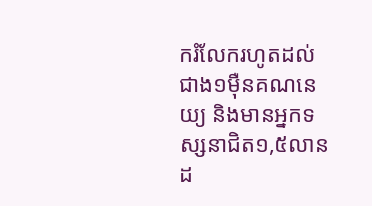ករំលែករហូតដល់ជាង១ម៉ឺនគណនេយ្យ និងមានអ្នកទស្សនាជិត១,៥លានដ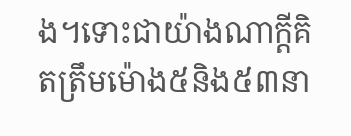ង។ទោះជាយ៉ាងណាក្ដីគិតត្រឹមម៉ោង៥និង៥៣នា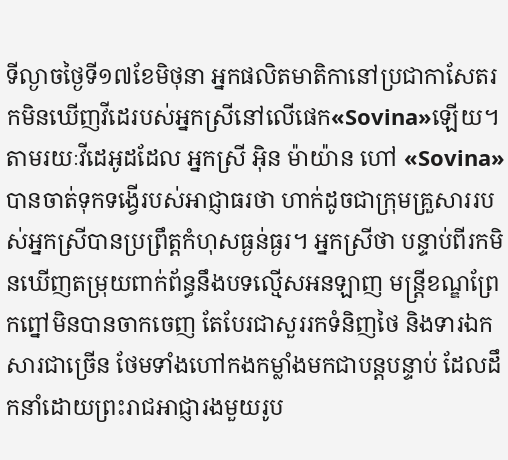ទីល្ងាចថ្ងៃទី១៧ខែមិថុនា អ្នកផលិតមាតិកានៅប្រជាកាសែតរកមិនឃើញវីដេរបស់អ្នកស្រីនៅលើផេក«Sovina»ឡើយ។ តាមរយៈវីដេអូដដែល អ្នកស្រី អ៊ិន ម៉ាយ៉ាន ហៅ «Sovina» បានចាត់ទុកទង្វើរបស់អាជ្ញាធរថា ហាក់ដូចជាក្រុមគ្រួសាររបស់អ្នកស្រីបានប្រព្រឹត្តកំហុសធ្ងន់ធ្ងរ។ អ្នកស្រីថា បន្ទាប់ពីរកមិនឃើញតម្រុយពាក់ព័ន្ធនឹងបទល្មើសអនឡាញ មន្ត្រីខណ្ឌព្រែកព្នៅមិនបានចាកចេញ តែបែរជាសួររកទំនិញថៃ និងទារឯកសារជាច្រើន ថែមទាំងហៅកងកម្លាំងមកជាបន្តបន្ទាប់ ដែលដឹកនាំដោយព្រះរាជអាជ្ញារងមួយរូប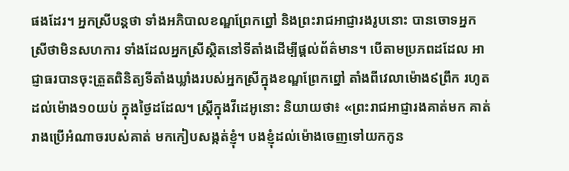ផងដែរ។ អ្នកស្រីបន្តថា ទាំងអភិបាលខណ្ឌព្រែកព្នៅ និងព្រះរាជអាជ្ញារងរូបនោះ បានចោទអ្នកស្រីថាមិនសហការ ទាំងដែលអ្នកស្រីស្ថិតនៅទីតាំងដើម្បីផ្ដល់ព័ត៌មាន។ បើតាមប្រភពដដែល អាជ្ញាធរបានចុះត្រួតពិនិត្យទីតាំងឃ្លាំងរបស់អ្នកស្រីក្នុងខណ្ឌព្រែកព្នៅ តាំងពីវេលាម៉ោង៩ព្រឹក រហូតដល់ម៉ោង១០យប់ ក្នុងថ្ងៃដដែល។ ស្ត្រីក្នុងវីដេអូនោះ និយាយថា៖ «ព្រះរាជអាជ្ញារងគាត់មក គាត់រាងប្រើអំណាចរបស់គាត់ មកកៀបសង្កត់ខ្ញុំ។ បងខ្ញុំដល់ម៉ោងចេញទៅយកកូន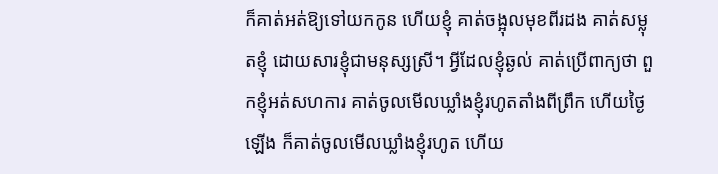ក៏គាត់អត់ឱ្យទៅយកកូន ហើយខ្ញុំ គាត់ចង្អុលមុខពីរដង គាត់សម្លុតខ្ញុំ ដោយសារខ្ញុំជាមនុស្សស្រី។ អ្វីដែលខ្ញុំឆ្ងល់ គាត់ប្រើពាក្យថា ពួកខ្ញុំអត់សហការ គាត់ចូលមើលឃ្លាំងខ្ញុំរហូតតាំងពីព្រឹក ហើយថ្ងៃឡើង ក៏គាត់ចូលមើលឃ្លាំងខ្ញុំរហូត ហើយ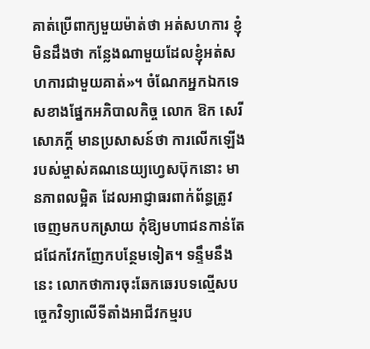គាត់ប្រើពាក្យមួយម៉ាត់ថា អត់សហការ ខ្ញុំមិនដឹងថា កន្លែងណាមួយដែលខ្ញុំអត់សហការជាមួយគាត់»។ ចំណែកអ្នកឯកទេសខាងផ្នែកអភិបាលកិច្ច លោក ឱក សេរីសោភក្តិ៍ មានប្រសាសន៍ថា ការលើកឡើងរបស់ម្ចាស់គណនេយ្យហ្វេសប៊ុកនោះ មានភាពលម្អិត ដែលអាជ្ញាធរពាក់ព័ន្ធត្រូវចេញមកបកស្រាយ កុំឱ្យមហាជនកាន់តែជជែកវែកញែកបន្ថែមទៀត។ ទន្ទឹមនឹងនេះ លោកថាការចុះឆែកឆេរបទល្មើសបច្ចេកវិទ្យាលើទីតាំងអាជីវកម្មរប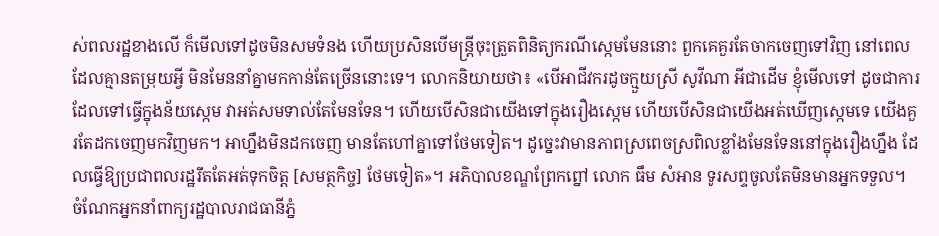ស់ពលរដ្ឋខាងលើ ក៏មើលទៅដូចមិនសមទំនង ហើយប្រសិនបើមន្ត្រីចុះត្រួតពិនិត្យករណីស្កេមមែននោះ ពួកគេគួរតែចាកចេញទៅវិញ នៅពេលដែលគ្មានតម្រុយអ្វី មិនមែននាំគ្នាមកកាន់តែច្រើននោះទេ។ លោកនិយាយថា៖ «បើអាជីវករដូចក្មួយស្រី សូវីណា អីជាដើម ខ្ញុំមើលទៅ ដូចជាការដែលទៅធ្វើក្នុងន័យស្កេម វាអត់សមទាល់តែមែនទែន។ ហើយបើសិនជាយើងទៅក្នុងរឿងស្កេម ហើយបើសិនជាយើងអត់ឃើញស្កេមទេ យើងគួរតែដកចេញមកវិញមក។ អាហ្នឹងមិនដកចេញ មានតែហៅគ្នាទៅថែមទៀត។ ដូច្នេះវាមានភាពស្រពេចស្រពិលខ្លាំងមែនទែននៅក្នុងរឿងហ្នឹង ដែលធ្វើឱ្យប្រជាពលរដ្ឋរឹតតែអត់ទុកចិត្ត [សមត្ថកិច្ច] ថែមទៀត»។ អភិបាលខណ្ឌព្រែកព្នៅ លោក ធឹម សំអាន ទូរសព្ទចូលតែមិនមានអ្នកទទួល។ ចំណែកអ្នកនាំពាក្យរដ្ឋបាលរាជធានីភ្នំ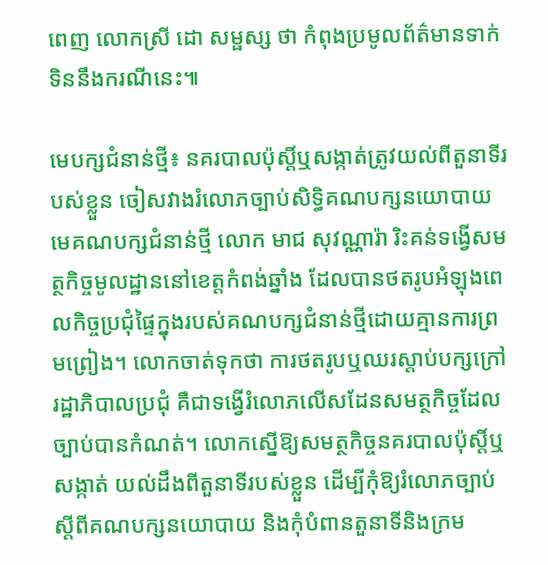ពេញ លោកស្រី ដោ សម្ផស្ស ថា កំពុងប្រមូលព័ត៌មានទាក់ទិននឹងករណីនេះ៕

មេបក្សជំនាន់ថ្មី៖ នគរបាលប៉ុស្តិ៍ឬសង្កាត់ត្រូវយល់ពីតួនាទីរបស់ខ្លួន ចៀសវាងរំលោភច្បាប់សិទ្ធិគណបក្សនយោបាយ
មេគណបក្សជំនាន់ថ្មី លោក មាជ សុវណ្ណារ៉ា រិះគន់ទង្វើសមត្ថកិច្ចមូលដ្ឋាននៅខេត្តកំពង់ឆ្នាំង ដែលបានថតរូបអំឡុងពេលកិច្ចប្រជុំផ្ទៃក្នុងរបស់គណបក្សជំនាន់ថ្មីដោយគ្មានការព្រមព្រៀង។ លោកចាត់ទុកថា ការថតរូបឬឈរស្ដាប់បក្សក្រៅរដ្ឋាភិបាលប្រជុំ គឺជាទង្វើរំលោភលើសដែនសមត្ថកិច្ចដែលច្បាប់បានកំណត់។ លោកស្នើឱ្យសមត្ថកិច្ចនគរបាលប៉ុស្តិ៍ឬសង្កាត់ យល់ដឹងពីតួនាទីរបស់ខ្លួន ដើម្បីកុំឱ្យរំលោភច្បាប់ស្ដីពីគណបក្សនយោបាយ និងកុំបំពានតួនាទីនិងក្រម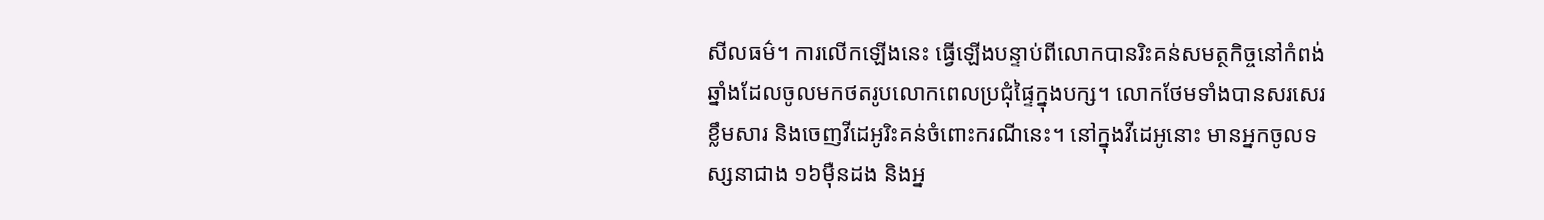សីលធម៌។ ការលើកឡើងនេះ ធ្វើឡើងបន្ទាប់ពីលោកបានរិះគន់សមត្ថកិច្ចនៅកំពង់ឆ្នាំងដែលចូលមកថតរូបលោកពេលប្រជុំផ្ទៃក្នុងបក្ស។ លោកថែមទាំងបានសរសេរខ្លឹមសារ និងចេញវីដេអូរិះគន់ចំពោះករណីនេះ។ នៅក្នុងវីដេអូនោះ មានអ្នកចូលទស្សនាជាង ១៦ម៉ឺនដង និងអ្ន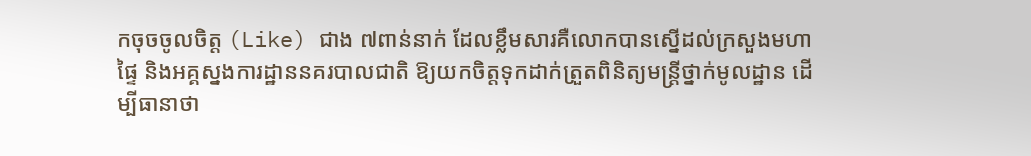កចុចចូលចិត្ត (Like) ជាង ៧ពាន់នាក់ ដែលខ្លឹមសារគឺលោកបានស្នើដល់ក្រសួងមហាផ្ទៃ និងអគ្គស្នងការដ្ឋាននគរបាលជាតិ ឱ្យយកចិត្តទុកដាក់ត្រួតពិនិត្យមន្ត្រីថ្នាក់មូលដ្ឋាន ដើម្បីធានាថា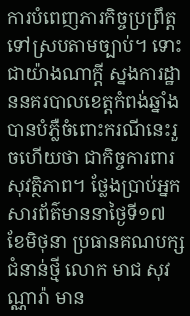ការបំពេញភារកិច្ចប្រព្រឹត្តទៅស្របតាមច្បាប់។ ទោះជាយ៉ាងណាក្ដី ស្នងការដ្ឋាននគរបាលខេត្តកំពង់ឆ្នាំង បានបំភ្លឺចំពោះករណីនេះរួចហើយថា ជាកិច្ចការពារសុវត្ថិភាព។ ថ្លែងប្រាប់អ្នកសារព័ត៌មាននាថ្ងៃទី១៧ ខែមិថុនា ប្រធានគណបក្សជំនាន់ថ្មី លោក មាជ សុវណ្ណារ៉ា មាន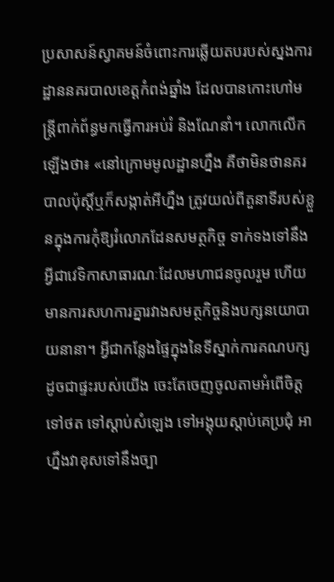ប្រសាសន៍ស្វាគមន៍ចំពោះការឆ្លើយតបរបស់ស្នងការដ្ឋាននគរបាលខេត្តកំពង់ឆ្នាំង ដែលបានកោះហៅមន្ត្រីពាក់ព័ន្ធមកធ្វើការអប់រំ និងណែនាំ។ លោកលើកឡើងថា៖ «នៅក្រោមមូលដ្ឋានហ្នឹង គឺថាមិនថានគរបាលប៉ុស្តិ៍ឬក៏សង្កាត់អីហ្នឹង ត្រូវយល់ពីតួនាទីរបស់ខ្លួនក្នុងការកុំឱ្យរំលោភដែនសមត្ថកិច្ច ទាក់ទងទៅនឹងអ្វីជាវេទិកាសាធារណៈដែលមហាជនចូលរួម ហើយមានការសហការគ្នារវាងសមត្ថកិច្ចនិងបក្សនយោបាយនានា។ អ្វីជាកន្លែងផ្ទៃក្នុងនៃទីស្នាក់ការគណបក្ស ដូចជាផ្ទះរបស់យើង ចេះតែចេញចូលតាមអំពើចិត្ត ទៅថត ទៅស្ដាប់សំឡេង ទៅអង្គុយស្ដាប់គេប្រជុំ អាហ្នឹងវាខុសទៅនឹងច្បា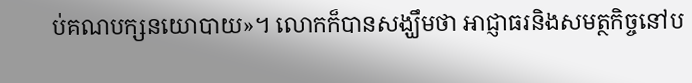ប់គណបក្សនយោបាយ»។ លោកក៏បានសង្ឃឹមថា អាជ្ញាធរនិងសមត្ថកិច្ចនៅប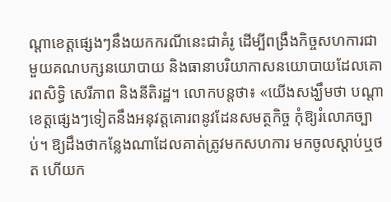ណ្តាខេត្តផ្សេងៗនឹងយកករណីនេះជាគំរូ ដើម្បីពង្រឹងកិច្ចសហការជាមួយគណបក្សនយោបាយ និងធានាបរិយាកាសនយោបាយដែលគោរពសិទ្ធិ សេរីភាព និងនីតិរដ្ឋ។ លោកបន្តថា៖ «យើងសង្ឃឹមថា បណ្ដាខេត្តផ្សេងៗទៀតនឹងអនុវត្តគោរពនូវដែនសមត្ថកិច្ច កុំឱ្យរំលោភច្បាប់។ ឱ្យដឹងថាកន្លែងណាដែលគាត់ត្រូវមកសហការ មកចូលស្ដាប់ឬថត ហើយក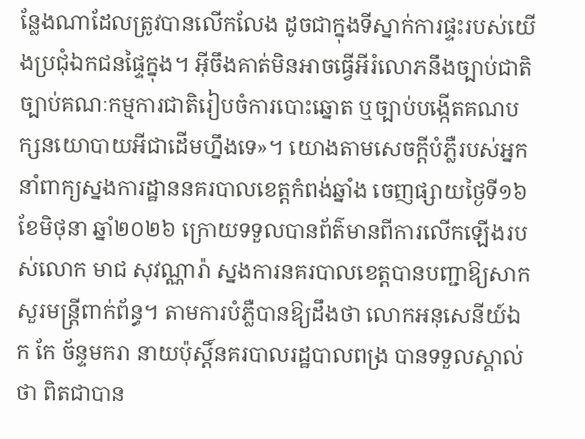ន្លែងណាដែលត្រូវបានលើកលែង ដូចជាក្នុងទីស្នាក់ការផ្ទះរបស់យើងប្រជុំឯកជនផ្ទៃក្នុង។ អ៊ីចឹងគាត់មិនអាចធ្វើអីរំលោភនឹងច្បាប់ជាតិ ច្បាប់គណៈកម្មការជាតិរៀបចំការបោះឆ្នោត ឬច្បាប់បង្កើតគណបក្សនយោបាយអីជាដើមហ្នឹងទេ»។ យោងតាមសេចក្តីបំភ្លឺរបស់អ្នកនាំពាក្យស្នងការដ្ឋាននគរបាលខេត្តកំពង់ឆ្នាំង ចេញផ្សាយថ្ងៃទី១៦ ខែមិថុនា ឆ្នាំ២០២៦ ក្រោយទទួលបានព័ត៌មានពីការលើកឡើងរបស់លោក មាជ សុវណ្ណារ៉ា ស្នងការនគរបាលខេត្តបានបញ្ជាឱ្យសាកសួរមន្ត្រីពាក់ព័ន្ធ។ តាមការបំភ្លឺបានឱ្យដឹងថា លោកអនុសេនីយ៍ឯក កែ ច័ន្ទមករា នាយប៉ុស្តិ៍នគរបាលរដ្ឋបាលពង្រ បានទទួលស្គាល់ថា ពិតជាបាន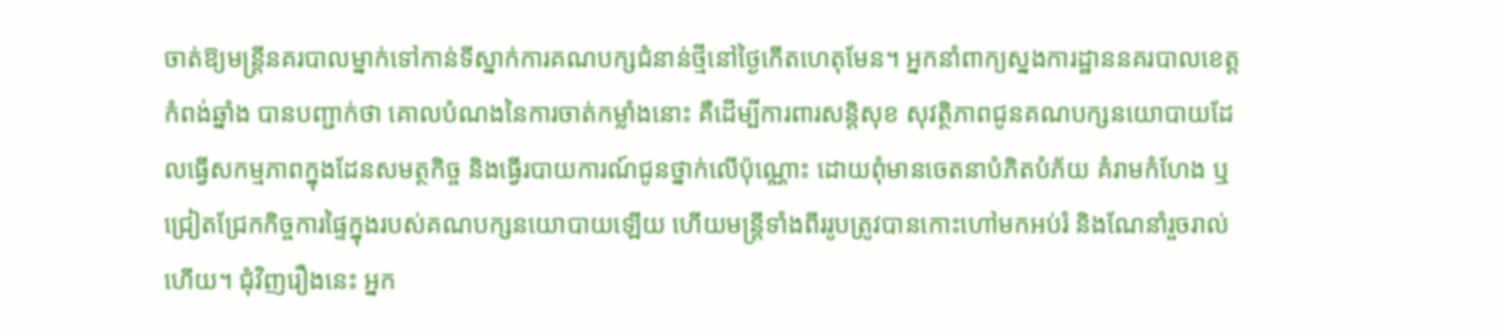ចាត់ឱ្យមន្ត្រីនគរបាលម្នាក់ទៅកាន់ទីស្នាក់ការគណបក្សជំនាន់ថ្មីនៅថ្ងៃកើតហេតុមែន។ អ្នកនាំពាក្យស្នងការដ្ឋាននគរបាលខេត្តកំពង់ឆ្នាំង បានបញ្ជាក់ថា គោលបំណងនៃការចាត់កម្លាំងនោះ គឺដើម្បីការពារសន្តិសុខ សុវត្ថិភាពជូនគណបក្សនយោបាយដែលធ្វើសកម្មភាពក្នុងដែនសមត្ថកិច្ច និងធ្វើរបាយការណ៍ជូនថ្នាក់លើប៉ុណ្ណោះ ដោយពុំមានចេតនាបំភិតបំភ័យ គំរាមកំហែង ឬជ្រៀតជ្រែកកិច្ចការផ្ទៃក្នុងរបស់គណបក្សនយោបាយឡើយ ហើយមន្ត្រីទាំងពីររូបត្រូវបានកោះហៅមកអប់រំ និងណែនាំរួចរាល់ហើយ។ ជុំវិញរឿងនេះ អ្នក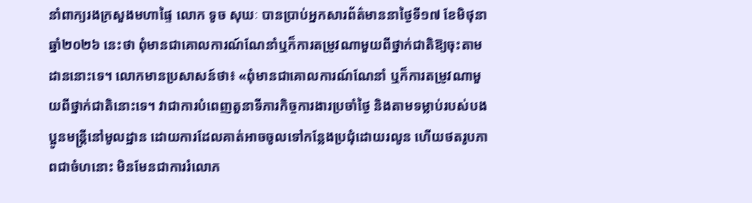នាំពាក្យរងក្រសួងមហាផ្ទៃ លោក ទូច សុឃៈ បានប្រាប់អ្នកសារព័ត៌មាននាថ្ងៃទី១៧ ខែមិថុនា ឆ្នាំ២០២៦ នេះថា ពុំមានជាគោលការណ៍ណែនាំឬក៏ការតម្រូវណាមួយពីថ្នាក់ជាតិឱ្យចុះតាមដាននោះទេ។ លោកមានប្រសាសន៍ថា៖ «ពុំមានជាគោលការណ៍ណែនាំ ឬក៏ការតម្រូវណាមួយពីថ្នាក់ជាតិនោះទេ។ វាជាការបំពេញតួនាទីភារកិច្ចការងារប្រចាំថ្ងៃ និងតាមទម្លាប់របស់បងប្អូនមន្ត្រីនៅមូលដ្ឋាន ដោយការដែលគាត់អាចចូលទៅកន្លែងប្រជុំដោយរលូន ហើយថតរូបភាពជាចំហនោះ មិនមែនជាការរំលោភ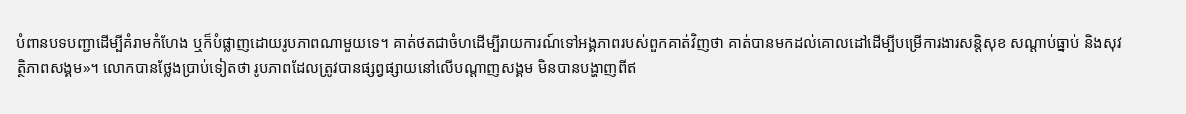បំពានបទបញ្ជាដើម្បីគំរាមកំហែង ឬក៏បំផ្លាញដោយរូបភាពណាមួយទេ។ គាត់ថតជាចំហដើម្បីរាយការណ៍ទៅអង្គភាពរបស់ពួកគាត់វិញថា គាត់បានមកដល់គោលដៅដើម្បីបម្រើការងារសន្តិសុខ សណ្ដាប់ធ្នាប់ និងសុវត្ថិភាពសង្គម»។ លោកបានថ្លែងប្រាប់ទៀតថា រូបភាពដែលត្រូវបានផ្សព្វផ្សាយនៅលើបណ្ដាញសង្គម មិនបានបង្ហាញពីឥ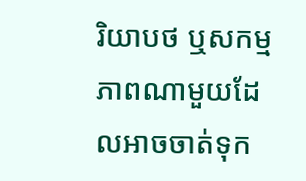រិយាបថ ឬសកម្មភាពណាមួយដែលអាចចាត់ទុក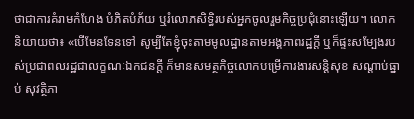ថាជាការគំរាមកំហែង បំភិតបំភ័យ ឬរំលោភសិទ្ធិរបស់អ្នកចូលរួមកិច្ចប្រជុំនោះឡើយ។ លោកនិយាយថា៖ «បើមែនទែនទៅ សូម្បីតែខ្ញុំចុះតាមមូលដ្ឋានតាមអង្គភាពរដ្ឋក្ដី ឬក៏ផ្ទះសម្បែងរបស់ប្រជាពលរដ្ឋជាលក្ខណៈឯកជនក្ដី ក៏មានសមត្ថកិច្ចលោកបម្រើការងារសន្តិសុខ សណ្ដាប់ធ្នាប់ សុវត្ថិភា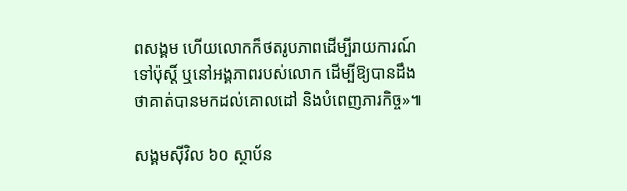ពសង្គម ហើយលោកក៏ថតរូបភាពដើម្បីរាយការណ៍ទៅប៉ុស្តិ៍ ឬនៅអង្គភាពរបស់លោក ដើម្បីឱ្យបានដឹងថាគាត់បានមកដល់គោលដៅ និងបំពេញភារកិច្ច»៕

សង្គមស៊ីវិល ៦០ ស្ថាប័ន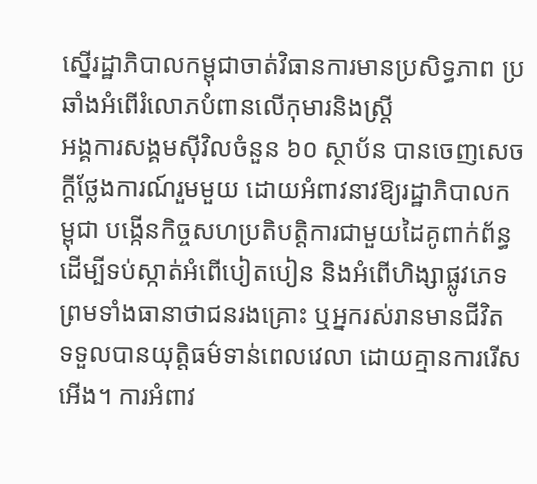ស្នើរដ្ឋាភិបាលកម្ពុជាចាត់វិធានការមានប្រសិទ្ធភាព ប្រឆាំងអំពើរំលោភបំពានលើកុមារនិងស្ត្រី
អង្គការសង្គមស៊ីវិលចំនួន ៦០ ស្ថាប័ន បានចេញសេចក្ដីថ្លែងការណ៍រួមមួយ ដោយអំពាវនាវឱ្យរដ្ឋាភិបាលកម្ពុជា បង្កើនកិច្ចសហប្រតិបត្តិការជាមួយដៃគូពាក់ព័ន្ធ ដើម្បីទប់ស្កាត់អំពើបៀតបៀន និងអំពើហិង្សាផ្លូវភេទ ព្រមទាំងធានាថាជនរងគ្រោះ ឬអ្នករស់រានមានជីវិត ទទួលបានយុត្តិធម៌ទាន់ពេលវេលា ដោយគ្មានការរើសអើង។ ការអំពាវ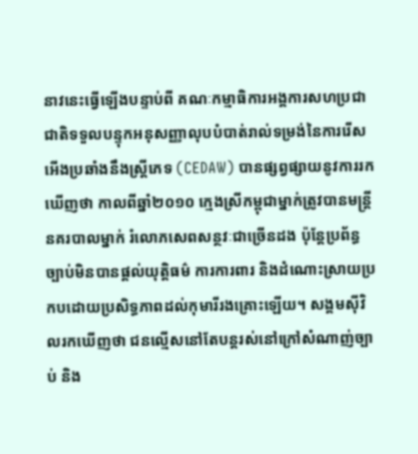នាវនេះធ្វើឡើងបន្ទាប់ពី គណៈកម្មាធិការអង្គការសហប្រជាជាតិទទួលបន្ទុកអនុសញ្ញាលុបបំបាត់រាល់ទម្រង់នៃការរើសអើងប្រឆាំងនឹងស្ត្រីភេទ (CEDAW) បានផ្សព្វផ្សាយនូវការរកឃើញថា កាលពីឆ្នាំ២០១០ ក្មេងស្រីកម្ពុជាម្នាក់ត្រូវបានមន្ត្រីនគរបាលម្នាក់ រំលោភសេពសន្ថវៈជាច្រើនដង ប៉ុន្តែប្រព័ន្ធច្បាប់មិនបានផ្តល់យុត្តិធម៌ ការការពារ និងដំណោះស្រាយប្រកបដោយប្រសិទ្ធភាពដល់កុមារីរងគ្រោះឡើយ។ សង្គមស៊ីវិលរកឃើញថា ជនល្មើសនៅតែបន្តរស់នៅក្រៅសំណាញ់ច្បាប់ និង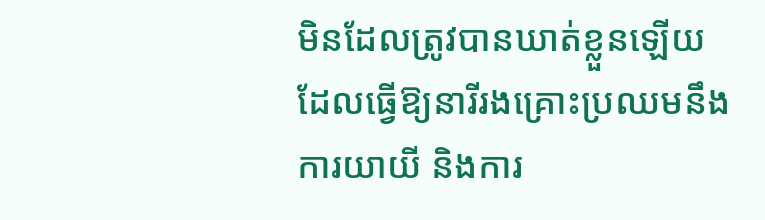មិនដែលត្រូវបានឃាត់ខ្លួនឡើយ ដែលធ្វើឱ្យនារីរងគ្រោះប្រឈមនឹងការយាយី និងការ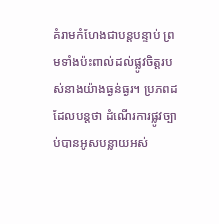គំរាមកំហែងជាបន្តបន្ទាប់ ព្រមទាំងប៉ះពាល់ដល់ផ្លូវចិត្តរបស់នាងយ៉ាងធ្ងន់ធ្ងរ។ ប្រភពដដែលបន្តថា ដំណើរការផ្លូវច្បាប់បានអូសបន្លាយអស់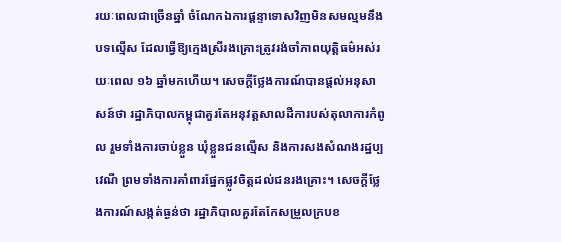រយៈពេលជាច្រើនឆ្នាំ ចំណែកឯការផ្ដន្ទាទោសវិញមិនសមល្មមនឹងបទល្មើស ដែលធ្វើឱ្យក្មេងស្រីរងគ្រោះត្រូវរង់ចាំភាពយុត្តិធម៌អស់រយៈពេល ១៦ ឆ្នាំមកហើយ។ សេចក្ដីថ្លែងការណ៍បានផ្តល់អនុសាសន៍ថា រដ្ឋាភិបាលកម្ពុជាគួរតែអនុវត្តសាលដីការបស់តុលាការកំពូល រួមទាំងការចាប់ខ្លួន ឃុំខ្លួនជនល្មើស និងការសងសំណងរដ្ឋប្បវេណី ព្រមទាំងការគាំពារផ្នែកផ្លូវចិត្តដល់ជនរងគ្រោះ។ សេចក្ដីថ្លែងការណ៍សង្កត់ធ្ងន់ថា រដ្ឋាភិបាលគួរតែកែសម្រួលក្របខ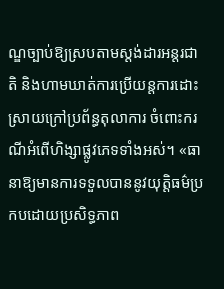ណ្ឌច្បាប់ឱ្យស្របតាមស្ដង់ដារអន្តរជាតិ និងហាមឃាត់ការប្រើយន្តការដោះស្រាយក្រៅប្រព័ន្ធតុលាការ ចំពោះករណីអំពើហិង្សាផ្លូវភេទទាំងអស់។ «ធានាឱ្យមានការទទួលបាននូវយុត្តិធម៌ប្រកបដោយប្រសិទ្ធភាព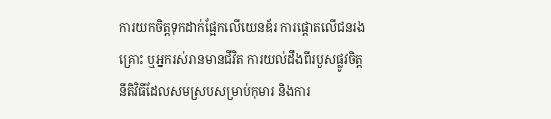ការយកចិត្តទុកដាក់ផ្អែកលើយេនឌ័រ ការផ្តោតលើជនរងគ្រោះ ឬអ្នករស់រានមានជីវិត ការយល់ដឹងពីរបួសផ្លូវចិត្ត នីតិវិធីដែលសមស្របសម្រាប់កុមារ និងការ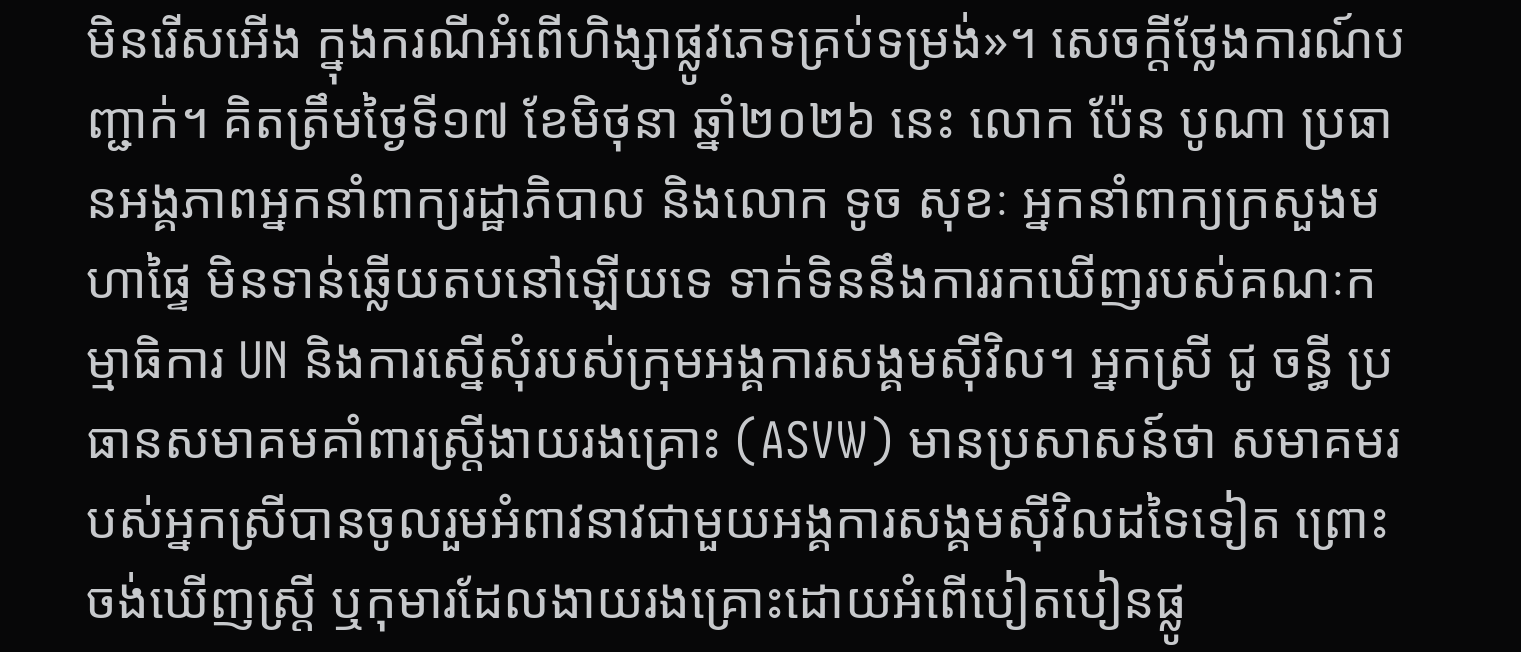មិនរើសអើង ក្នុងករណីអំពើហិង្សាផ្លូវភេទគ្រប់ទម្រង់»។ សេចក្តីថ្លែងការណ៍បញ្ជាក់។ គិតត្រឹមថ្ងៃទី១៧ ខែមិថុនា ឆ្នាំ២០២៦ នេះ លោក ប៉ែន បូណា ប្រធានអង្គភាពអ្នកនាំពាក្យរដ្ឋាភិបាល និងលោក ទូច សុខៈ អ្នកនាំពាក្យក្រសួងមហាផ្ទៃ មិនទាន់ឆ្លើយតបនៅឡើយទេ ទាក់ទិននឹងការរកឃើញរបស់គណៈកម្មាធិការ UN និងការស្នើសុំរបស់ក្រុមអង្គការសង្គមស៊ីវិល។ អ្នកស្រី ជូ ចន្ធី ប្រធានសមាគមគាំពារស្រ្តីងាយរងគ្រោះ (ASVW) មានប្រសាសន៍ថា សមាគមរបស់អ្នកស្រីបានចូលរួមអំពាវនាវជាមួយអង្គការសង្គមស៊ីវិលដទៃទៀត ព្រោះចង់ឃើញស្ត្រី ឬកុមារដែលងាយរងគ្រោះដោយអំពើបៀតបៀនផ្លូ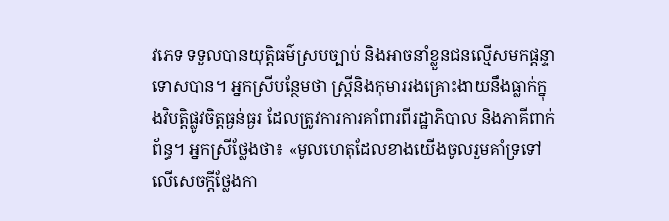វភេទ ទទួលបានយុត្តិធម៌ស្របច្បាប់ និងអាចនាំខ្លួនជនល្មើសមកផ្ដន្ទាទោសបាន។ អ្នកស្រីបន្ថែមថា ស្ត្រីនិងកុមាររងគ្រោះងាយនឹងធ្លាក់ក្នុងវិបត្តិផ្លូវចិត្តធ្ងន់ធ្ងរ ដែលត្រូវការការគាំពារពីរដ្ឋាភិបាល និងភាគីពាក់ព័ន្ធ។ អ្នកស្រីថ្លែងថា៖ «មូលហេតុដែលខាងយើងចូលរួមគាំទ្រទៅលើសេចក្ដីថ្លែងកា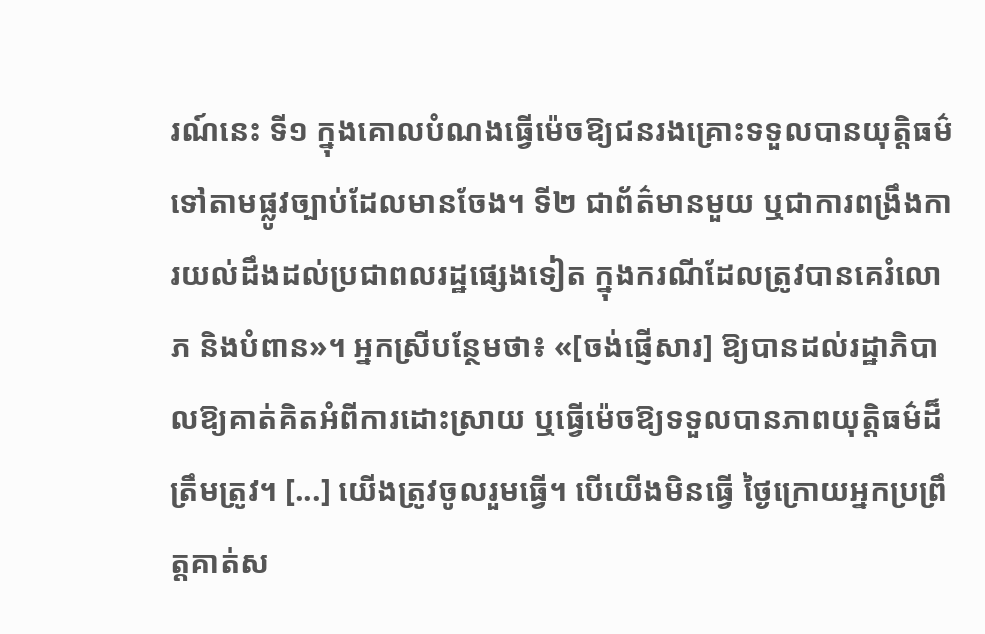រណ៍នេះ ទី១ ក្នុងគោលបំណងធ្វើម៉េចឱ្យជនរងគ្រោះទទួលបានយុត្តិធម៌ទៅតាមផ្លូវច្បាប់ដែលមានចែង។ ទី២ ជាព័ត៌មានមួយ ឬជាការពង្រឹងការយល់ដឹងដល់ប្រជាពលរដ្ឋផ្សេងទៀត ក្នុងករណីដែលត្រូវបានគេរំលោភ និងបំពាន»។ អ្នកស្រីបន្ថែមថា៖ «[ចង់ផ្ញើសារ] ឱ្យបានដល់រដ្ឋាភិបាលឱ្យគាត់គិតអំពីការដោះស្រាយ ឬធ្វើម៉េចឱ្យទទួលបានភាពយុត្តិធម៌ដ៏ត្រឹមត្រូវ។ [...] យើងត្រូវចូលរួមធ្វើ។ បើយើងមិនធ្វើ ថ្ងៃក្រោយអ្នកប្រព្រឹត្តគាត់ស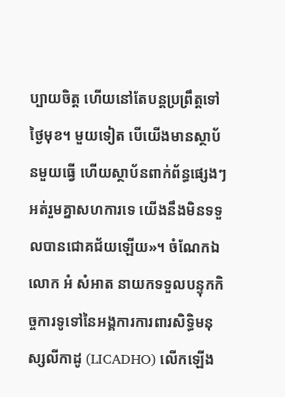ប្បាយចិត្ត ហើយនៅតែបន្តប្រព្រឹត្តទៅថ្ងៃមុខ។ មួយទៀត បើយើងមានស្ថាប័នមួយធ្វើ ហើយស្ថាប័នពាក់ព័ន្ធផ្សេងៗអត់រួមគ្នាសហការទេ យើងនឹងមិនទទួលបានជោគជ័យឡើយ»។ ចំណែកឯ លោក អំ សំអាត នាយកទទួលបន្ទុកកិច្ចការទូទៅនៃអង្គការការពារសិទ្ធិមនុស្សលីកាដូ (LICADHO) លើកឡើង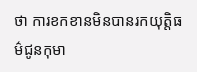ថា ការខកខានមិនបានរកយុត្តិធម៌ជូនកុមា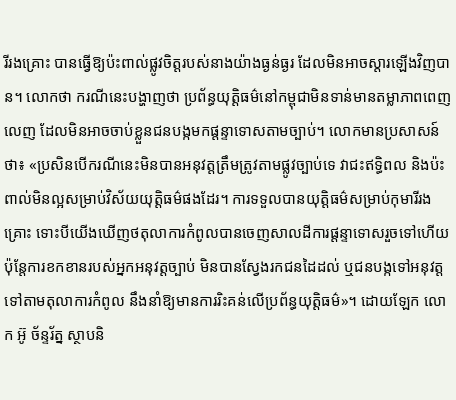រីរងគ្រោះ បានធ្វើឱ្យប៉ះពាល់ផ្លូវចិត្តរបស់នាងយ៉ាងធ្ងន់ធ្ងរ ដែលមិនអាចស្តារឡើងវិញបាន។ លោកថា ករណីនេះបង្ហាញថា ប្រព័ន្ធយុត្តិធម៌នៅកម្ពុជាមិនទាន់មានតម្លាភាពពេញលេញ ដែលមិនអាចចាប់ខ្លួនជនបង្កមកផ្ដន្ទាទោសតាមច្បាប់។ លោកមានប្រសាសន៍ថា៖ «ប្រសិនបើករណីនេះមិនបានអនុវត្តត្រឹមត្រូវតាមផ្លូវច្បាប់ទេ វាជះឥទ្ធិពល និងប៉ះពាល់មិនល្អសម្រាប់វិស័យយុត្តិធម៌ផងដែរ។ ការទទួលបានយុត្តិធម៌សម្រាប់កុមារីរងគ្រោះ ទោះបីយើងឃើញថតុលាការកំពូលបានចេញសាលដីការផ្ដន្ទាទោសរួចទៅហើយ ប៉ុន្តែការខកខានរបស់អ្នកអនុវត្តច្បាប់ មិនបានស្វែងរកជនដៃដល់ ឬជនបង្កទៅអនុវត្តទៅតាមតុលាការកំពូល នឹងនាំឱ្យមានការរិះគន់លើប្រព័ន្ធយុត្តិធម៌»។ ដោយឡែក លោក អ៊ូ ច័ន្ទរ័ត្ន ស្ថាបនិ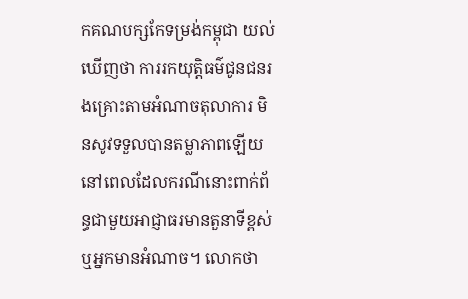កគណបក្សកែទម្រង់កម្ពុជា យល់ឃើញថា ការរកយុត្តិធម៌ជូនជនរងគ្រោះតាមអំណាចតុលាការ មិនសូវទទួលបានតម្លាភាពឡើយ នៅពេលដែលករណីនោះពាក់ព័ន្ធជាមួយអាជ្ញាធរមានតួនាទីខ្ពស់ ឬអ្នកមានអំណាច។ លោកថា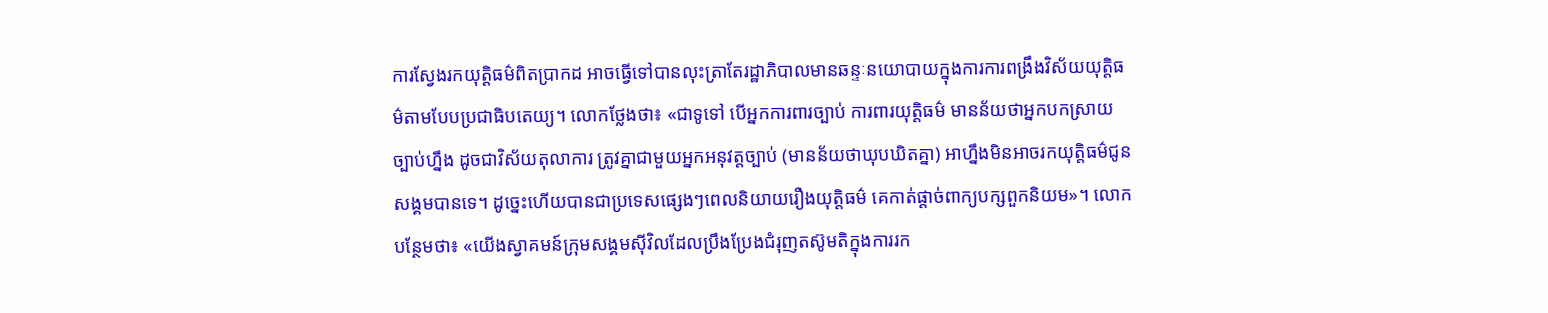ការស្វែងរកយុត្តិធម៌ពិតប្រាកដ អាចធ្វើទៅបានលុះត្រាតែរដ្ឋាភិបាលមានឆន្ទៈនយោបាយក្នុងការការពង្រឹងវិស័យយុត្តិធម៌តាមបែបប្រជាធិបតេយ្យ។ លោកថ្លែងថា៖ «ជាទូទៅ បើអ្នកការពារច្បាប់ ការពារយុត្តិធម៌ មានន័យថាអ្នកបកស្រាយច្បាប់ហ្នឹង ដូចជាវិស័យតុលាការ ត្រូវគ្នាជាមួយអ្នកអនុវត្តច្បាប់ (មានន័យថាឃុបឃិតគ្នា) អាហ្នឹងមិនអាចរកយុត្តិធម៌ជូនសង្គមបានទេ។ ដូច្នេះហើយបានជាប្រទេសផ្សេងៗពេលនិយាយរឿងយុត្តិធម៌ គេកាត់ផ្ដាច់ពាក្យបក្សពួកនិយម»។ លោកបន្ថែមថា៖ «យើងស្វាគមន៍ក្រុមសង្គមស៊ីវិលដែលប្រឹងប្រែងជំរុញតស៊ូមតិក្នុងការរក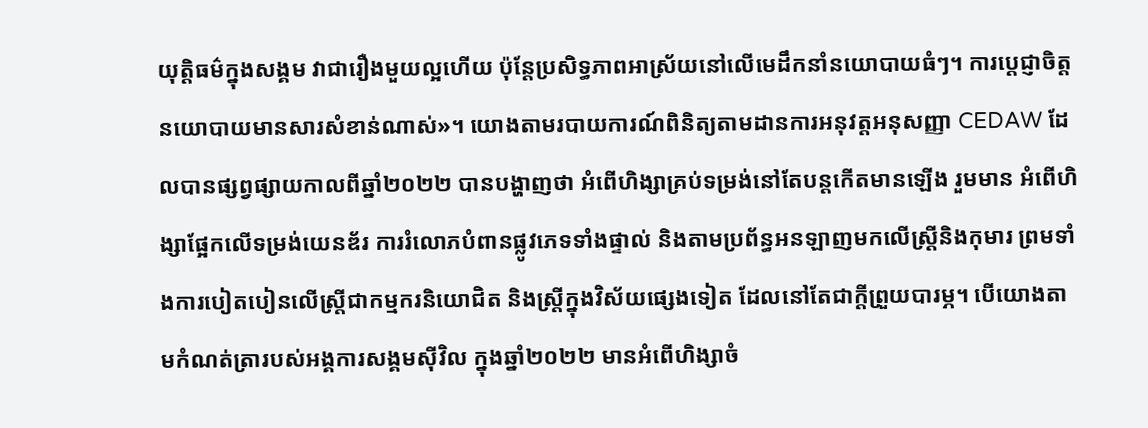យុត្តិធម៌ក្នុងសង្គម វាជារឿងមួយល្អហើយ ប៉ុន្តែប្រសិទ្ធភាពអាស្រ័យនៅលើមេដឹកនាំនយោបាយធំៗ។ ការប្ដេជ្ញាចិត្តនយោបាយមានសារសំខាន់ណាស់»។ យោងតាមរបាយការណ៍ពិនិត្យតាមដានការអនុវត្តអនុសញ្ញា CEDAW ដែលបានផ្សព្វផ្សាយកាលពីឆ្នាំ២០២២ បានបង្ហាញថា អំពើហិង្សាគ្រប់ទម្រង់នៅតែបន្តកើតមានឡើង រួមមាន អំពើហិង្សាផ្អែកលើទម្រង់យេនឌ័រ ការរំលោភបំពានផ្លូវភេទទាំងផ្ទាល់ និងតាមប្រព័ន្ធអនឡាញមកលើស្ត្រីនិងកុមារ ព្រមទាំងការបៀតបៀនលើស្ត្រីជាកម្មករនិយោជិត និងស្ត្រីក្នុងវិស័យផ្សេងទៀត ដែលនៅតែជាក្តីព្រួយបារម្ភ។ បើយោងតាមកំណត់ត្រារបស់អង្គការសង្គមស៊ីវិល ក្នុងឆ្នាំ២០២២ មានអំពើហិង្សាចំ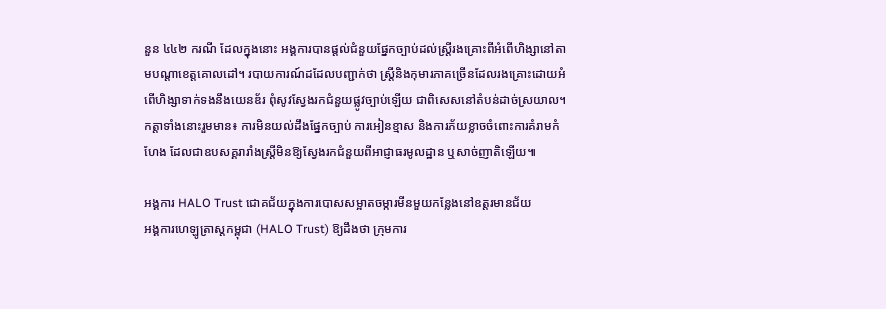នួន ៤៤២ ករណី ដែលក្នុងនោះ អង្គការបានផ្តល់ជំនួយផ្នែកច្បាប់ដល់ស្ត្រីរងគ្រោះពីអំពើហិង្សានៅតាមបណ្តាខេត្តគោលដៅ។ របាយការណ៍ដដែលបញ្ជាក់ថា ស្ត្រីនិងកុមារភាគច្រើនដែលរងគ្រោះដោយអំពើហិង្សាទាក់ទងនឹងយេនឌ័រ ពុំសូវស្វែងរកជំនួយផ្លូវច្បាប់ឡើយ ជាពិសេសនៅតំបន់ដាច់ស្រយាល។ កត្តាទាំងនោះរួមមាន៖ ការមិនយល់ដឹងផ្នែកច្បាប់ ការអៀនខ្មាស និងការភ័យខ្លាចចំពោះការគំរាមកំហែង ដែលជាឧបសគ្គរារាំងស្ត្រីមិនឱ្យស្វែងរកជំនួយពីអាជ្ញាធរមូលដ្ឋាន ឬសាច់ញាតិឡើយ៕

អង្គការ HALO Trust ជោគជ័យក្នុងការបោសសម្អាតចម្ការមីនមួយកន្លែងនៅឧត្តរមានជ័យ
អង្គការហេឡូត្រាស្តកម្ពុជា (HALO Trust) ឱ្យដឹងថា ក្រុមការ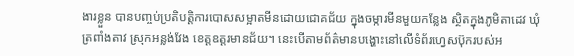ងារខ្លួន បានបញ្ចប់ប្រតិបត្តិការបោសសម្អាតមីនដោយជោគជ័យ ក្នុងចម្ការមីនមួយកន្លែង ស្ថិតក្នុងភូមិតាដេវ ឃុំត្រពាំងតាវ ស្រុកអន្លង់វែង ខេត្តឧត្តរមានជ័យ។ នេះបើតាមព័ត៌មានបង្ហោះនៅលើទំព័រហ្វេសប៊ុករបស់អ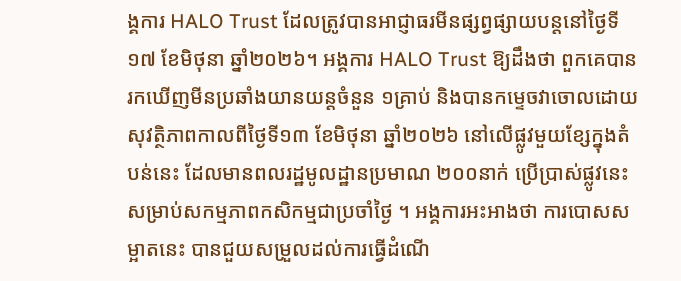ង្គការ HALO Trust ដែលត្រូវបានអាជ្ញាធរមីនផ្សព្វផ្សាយបន្តនៅថ្ងៃទី១៧ ខែមិថុនា ឆ្នាំ២០២៦។ អង្គការ HALO Trust ឱ្យដឹងថា ពួកគេបានរកឃើញមីនប្រឆាំងយានយន្តចំនួន ១គ្រាប់ និងបានកម្ទេចវាចោលដោយសុវត្ថិភាពកាលពីថ្ងៃទី១៣ ខែមិថុនា ឆ្នាំ២០២៦ នៅលើផ្លូវមួយខ្សែក្នុងតំបន់នេះ ដែលមានពលរដ្ឋមូលដ្ឋានប្រមាណ ២០០នាក់ ប្រើប្រាស់ផ្លូវនេះសម្រាប់សកម្មភាពកសិកម្មជាប្រចាំថ្ងៃ ។ អង្គការអះអាងថា ការបោសសម្អាតនេះ បានជួយសម្រួលដល់ការធ្វើដំណើ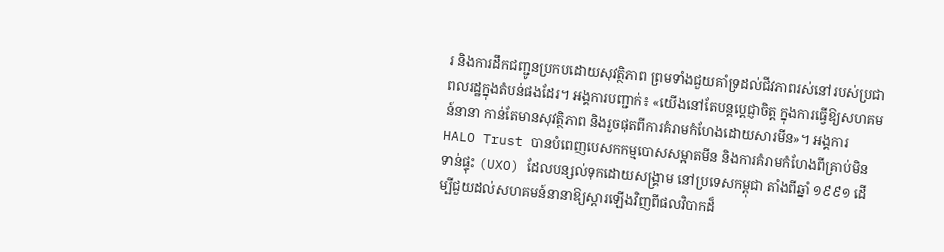រ និងការដឹកជញ្ជូនប្រកបដោយសុវត្ថិភាព ព្រមទាំងជួយគាំទ្រដល់ជីវភាពរស់នៅរបស់ប្រជាពលរដ្ឋក្នុងតំបន់ផងដែរ។ អង្គការបញ្ជាក់៖ «យើងនៅតែបន្តប្ដេជ្ញាចិត្ត ក្នុងការធ្វើឱ្យសហគមន៍នានា កាន់តែមានសុវត្ថិភាព និងរួចផុតពីការគំរាមកំហែងដោយសារមីន»។ អង្គការ HALO Trust បានបំពេញបេសកកម្មបោសសម្អាតមីន និងការគំរាមកំហែងពីគ្រាប់មិនទាន់ផ្ទុះ (UXO) ដែលបន្សល់ទុកដោយសង្គ្រាម នៅប្រទេសកម្ពុជា តាំងពីឆ្នាំ ១៩៩១ ដើម្បីជួយដល់សហគមន៍នានាឱ្យស្តារឡើងវិញពីផលវិបាកដ៏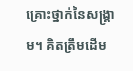គ្រោះថ្នាក់នៃសង្រ្គាម។ គិតត្រឹមដើម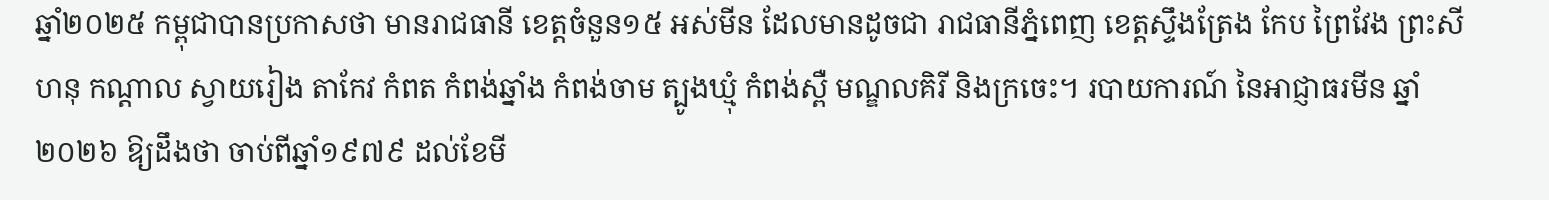ឆ្នាំ២០២៥ កម្ពុជាបានប្រកាសថា មានរាជធានី ខេត្តចំនួន១៥ អស់មីន ដែលមានដូចជា រាជធានីភ្នំពេញ ខេត្តស្ទឹងត្រែង កែប ព្រៃវែង ព្រះសីហនុ កណ្តាល ស្វាយរៀង តាកែវ កំពត កំពង់ឆ្នាំង កំពង់ចាម ត្បូងឃ្មុំ កំពង់ស្ពឺ មណ្ឌលគិរី និងក្រចេះ។ របាយការណ៍ នៃអាជ្ញាធរមីន ឆ្នាំ២០២៦ ឱ្យដឹងថា ចាប់ពីឆ្នាំ១៩៧៩ ដល់ខែមី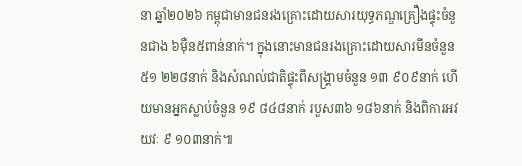នា ឆ្នាំ២០២៦ កម្ពុជាមានជនរងគ្រោះដោយសារយុទ្ធភណ្ឌគ្រឿងផ្ទុះចំនួនជាង ៦ម៉ឺន៥ពាន់នាក់។ ក្នុងនោះមានជនរងគ្រោះដោយសារមីនចំនួន ៥១ ២២៨នាក់ និងសំណល់ជាតិផ្ទុះពីសង្គ្រាមចំនួន ១៣ ៩០៩នាក់ ហើយមានអ្នកស្លាប់ចំនួន ១៩ ៨៤៨នាក់ របួស៣៦ ១៨៦នាក់ និងពិការអវយវៈ ៩ ១០៣នាក់៕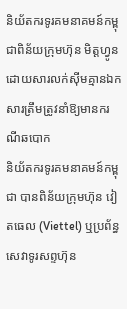និយ័តករទូរគមនាគមន៍កម្ពុជាពិន័យក្រុមហ៊ុន មិត្តហ្វូន ដោយសារលក់ស៊ីមគ្មានឯកសារត្រឹមត្រូវនាំឱ្យមានករណីឆបោក
និយ័តករទូរគមនាគមន៍កម្ពុជា បានពិន័យក្រុមហ៊ុន វៀតធេល (Viettel) ឬប្រព័ន្ធសេវាទូរសព្ទហ៊ុន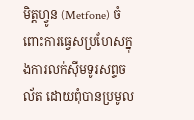មិត្តហ្វូន (Metfone) ចំពោះការធ្វេសប្រហែសក្នុងការលក់ស៊ីមទូរសព្ទចល័ត ដោយពុំបានប្រមូល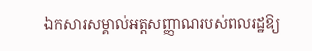ឯកសារសម្គាល់អត្តសញ្ញាណរបស់ពលរដ្ឋឱ្យ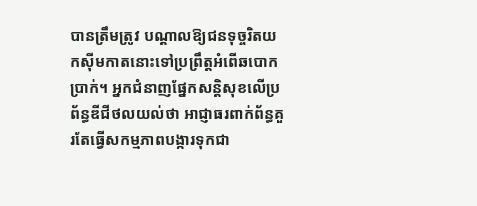បានត្រឹមត្រូវ បណ្ដាលឱ្យជនទុច្ចរិតយកស៊ីមកាតនោះទៅប្រព្រឹត្តអំពើឆបោកប្រាក់។ អ្នកជំនាញផ្នែកសន្ដិសុខលើប្រព័ន្ធឌីជីថលយល់ថា អាជ្ញាធរពាក់ព័ន្ធគួរតែធ្វើសកម្មភាពបង្ការទុកជា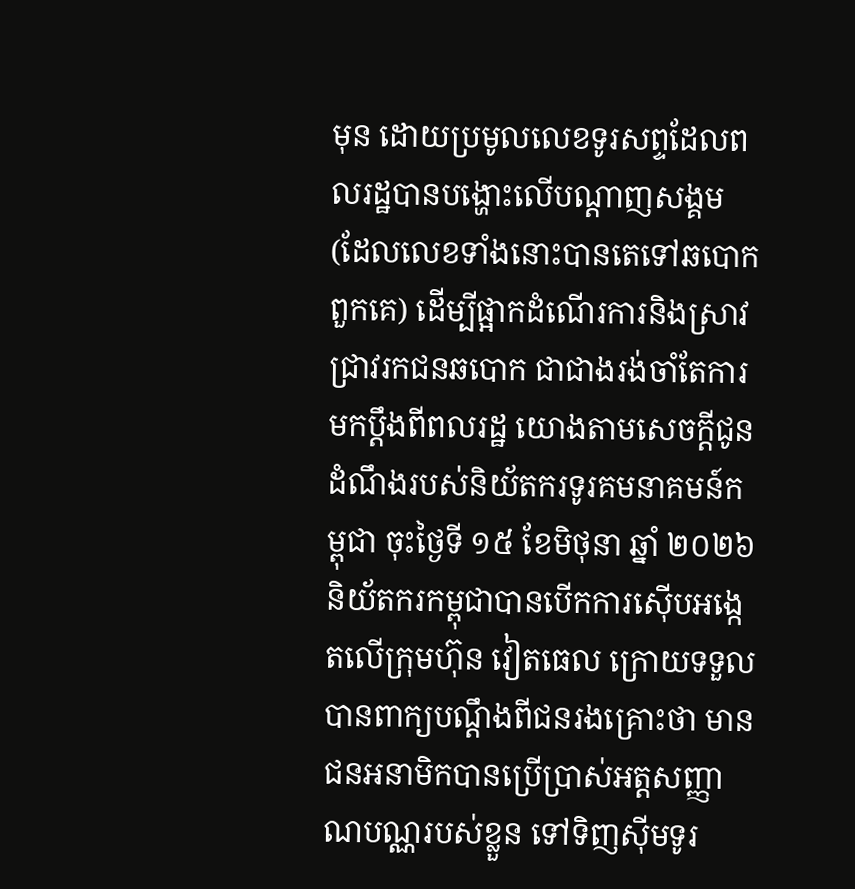មុន ដោយប្រមូលលេខទូរសព្ទដែលពលរដ្ឋបានបង្ហោះលើបណ្ដាញសង្គម (ដែលលេខទាំងនោះបានតេទៅឆបោកពួកគេ) ដើម្បីផ្អាកដំណើរការនិងស្រាវជ្រាវរកជនឆបោក ជាជាងរង់ចាំតែការមកប្ដឹងពីពលរដ្ឋ យោងតាមសេចក្ដីជូនដំណឹងរបស់និយ័តករទូរគមនាគមន៍កម្ពុជា ចុះថ្ងៃទី ១៥ ខែមិថុនា ឆ្នាំ ២០២៦ និយ័តករកម្ពុជាបានបើកការស៊ើបអង្កេតលើក្រុមហ៊ុន វៀតធេល ក្រោយទទួលបានពាក្យបណ្ដឹងពីជនរងគ្រោះថា មានជនអនាមិកបានប្រើប្រាស់អត្តសញ្ញាណបណ្ណរបស់ខ្លួន ទៅទិញស៊ីមទូរ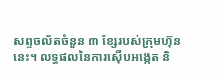សព្ទចល័តចំនួន ៣ ខ្សែរបស់ក្រុមហ៊ុននេះ។ លទ្ធផលនៃការស៊ើបអង្កេត និ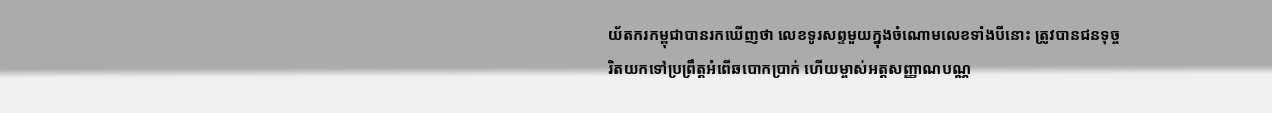យ័តករកម្ពុជាបានរកឃើញថា លេខទូរសព្ទមួយក្នុងចំណោមលេខទាំងបីនោះ ត្រូវបានជនទុច្ចរិតយកទៅប្រព្រឹត្តអំពើឆបោកប្រាក់ ហើយម្ចាស់អត្តសញ្ញាណបណ្ណ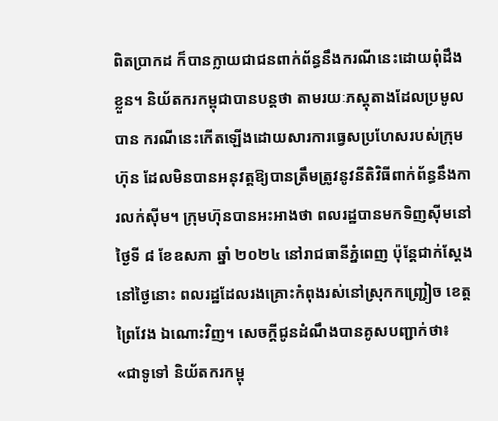ពិតប្រាកដ ក៏បានក្លាយជាជនពាក់ព័ន្ធនឹងករណីនេះដោយពុំដឹងខ្លួន។ និយ័តករកម្ពុជាបានបន្តថា តាមរយៈភស្តុតាងដែលប្រមូលបាន ករណីនេះកើតឡើងដោយសារការធ្វេសប្រហែសរបស់ក្រុមហ៊ុន ដែលមិនបានអនុវត្តឱ្យបានត្រឹមត្រូវនូវនីតិវិធីពាក់ព័ន្ធនឹងការលក់ស៊ីម។ ក្រុមហ៊ុនបានអះអាងថា ពលរដ្ឋបានមកទិញស៊ីមនៅថ្ងៃទី ៨ ខែឧសភា ឆ្នាំ ២០២៤ នៅរាជធានីភ្នំពេញ ប៉ុន្តែជាក់ស្ដែងនៅថ្ងៃនោះ ពលរដ្ឋដែលរងគ្រោះកំពុងរស់នៅស្រុកកញ្ជ្រៀច ខេត្តព្រៃវែង ឯណោះវិញ។ សេចក្ដីជូនដំណឹងបានគូសបញ្ជាក់ថា៖ «ជាទូទៅ និយ័តករកម្ពុ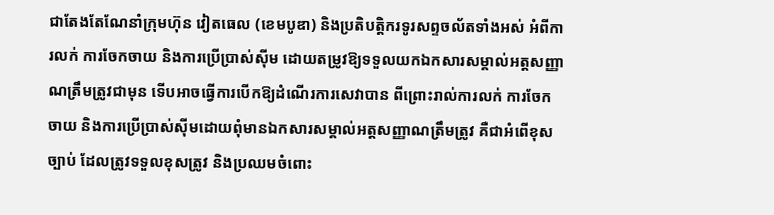ជាតែងតែណែនាំក្រុមហ៊ុន វៀតធេល (ខេមបូឌា) និងប្រតិបត្តិករទូរសព្ទចល័តទាំងអស់ អំពីការលក់ ការចែកចាយ និងការប្រើប្រាស់ស៊ីម ដោយតម្រូវឱ្យទទួលយកឯកសារសម្គាល់អត្តសញ្ញាណត្រឹមត្រូវជាមុន ទើបអាចធ្វើការបើកឱ្យដំណើរការសេវាបាន ពីព្រោះរាល់ការលក់ ការចែកចាយ និងការប្រើប្រាស់ស៊ីមដោយពុំមានឯកសារសម្គាល់អត្តសញ្ញាណត្រឹមត្រូវ គឺជាអំពើខុសច្បាប់ ដែលត្រូវទទួលខុសត្រូវ និងប្រឈមចំពោះ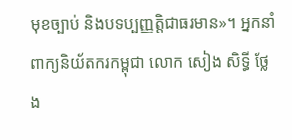មុខច្បាប់ និងបទប្បញ្ញត្តិជាធរមាន»។ អ្នកនាំពាក្យនិយ័តករកម្ពុជា លោក សៀង សិទ្ធី ថ្លែង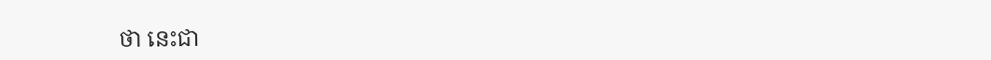ថា នេះជា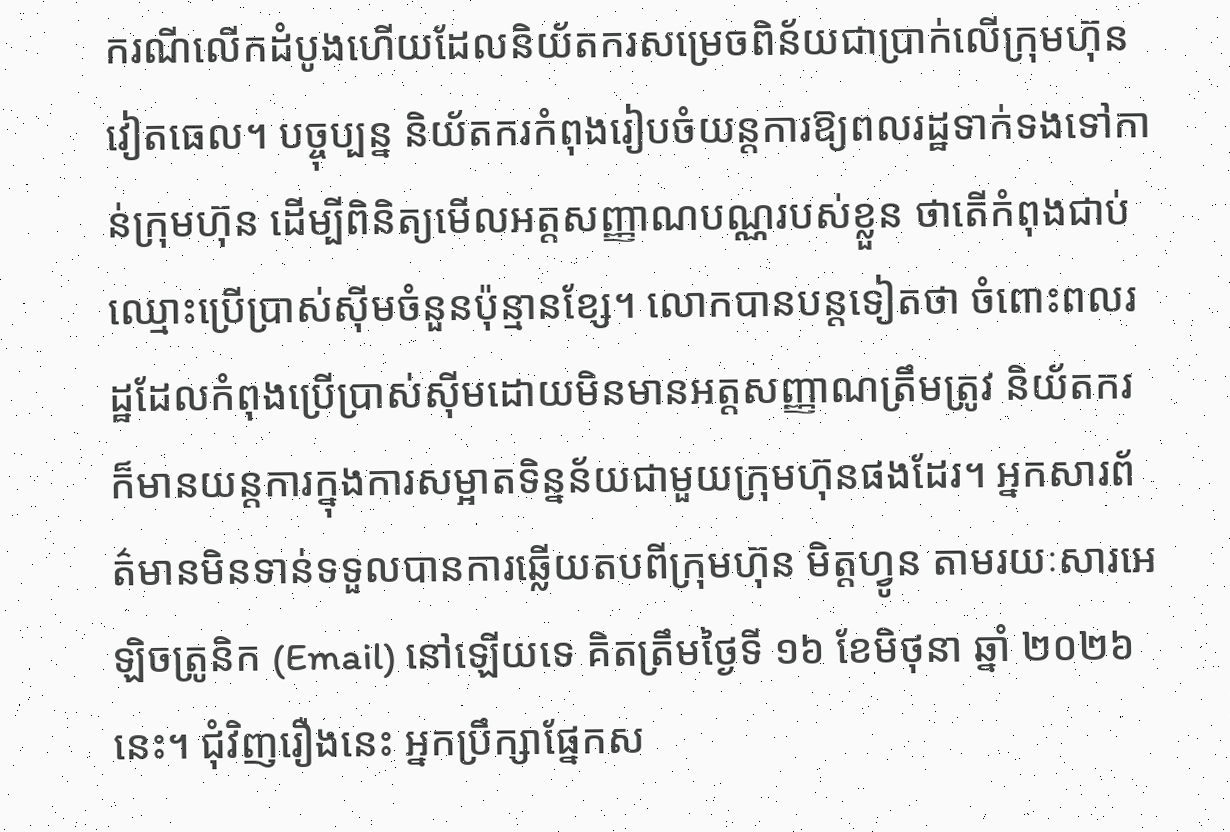ករណីលើកដំបូងហើយដែលនិយ័តករសម្រេចពិន័យជាប្រាក់លើក្រុមហ៊ុន វៀតធេល។ បច្ចុប្បន្ន និយ័តករកំពុងរៀបចំយន្តការឱ្យពលរដ្ឋទាក់ទងទៅកាន់ក្រុមហ៊ុន ដើម្បីពិនិត្យមើលអត្តសញ្ញាណបណ្ណរបស់ខ្លួន ថាតើកំពុងជាប់ឈ្មោះប្រើប្រាស់ស៊ីមចំនួនប៉ុន្មានខ្សែ។ លោកបានបន្តទៀតថា ចំពោះពលរដ្ឋដែលកំពុងប្រើប្រាស់ស៊ីមដោយមិនមានអត្តសញ្ញាណត្រឹមត្រូវ និយ័តករក៏មានយន្តការក្នុងការសម្អាតទិន្នន័យជាមួយក្រុមហ៊ុនផងដែរ។ អ្នកសារព័ត៌មានមិនទាន់ទទួលបានការឆ្លើយតបពីក្រុមហ៊ុន មិត្តហ្វូន តាមរយៈសារអេឡិចត្រូនិក (Email) នៅឡើយទេ គិតត្រឹមថ្ងៃទី ១៦ ខែមិថុនា ឆ្នាំ ២០២៦ នេះ។ ជុំវិញរឿងនេះ អ្នកប្រឹក្សាផ្នែកស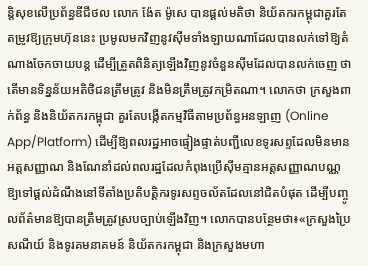ន្ដិសុខលើប្រព័ន្ធឌីជីថល លោក ង៉ែត ម៉ូសេ បានផ្តល់មតិថា និយ័តករកម្ពុជាគួរតែតម្រូវឱ្យក្រុមហ៊ុននេះ ប្រមូលមកវិញនូវស៊ីមទាំងឡាយណាដែលបានលក់ទៅឱ្យតំណាងចែកចាយបន្ត ដើម្បីត្រួតពិនិត្យឡើងវិញនូវចំនួនស៊ីមដែលបានលក់ចេញ ថាតើមានទិន្នន័យអតិថិជនត្រឹមត្រូវ និងមិនត្រឹមត្រូវកម្រិតណា។ លោកថា ក្រសួងពាក់ព័ន្ធ និងនិយ័តករកម្ពុជា គួរតែបង្កើតកម្មវិធីតាមប្រព័ន្ធអនឡាញ (Online App/Platform) ដើម្បីឱ្យពលរដ្ឋអាចផ្ទៀងផ្ទាត់បញ្ជីលេខទូរសព្ទដែលមិនមានអត្តសញ្ញាណ និងណែនាំដល់ពលរដ្ឋដែលកំពុងប្រើស៊ីមគ្មានអត្តសញ្ញាណបណ្ណ ឱ្យទៅផ្ដល់ដំណឹងនៅទីតាំងប្រតិបត្តិករទូរសព្ទចល័តដែលនៅជិតបំផុត ដើម្បីបញ្ចូលព័ត៌មានឱ្យបានត្រឹមត្រូវស្របច្បាប់ឡើងវិញ។ លោកបានបន្ថែមថា៖«ក្រសួងប្រៃសណីយ៍ និងទូរគមនាគមន៍ និយ័តករកម្ពុជា និងក្រសួងមហា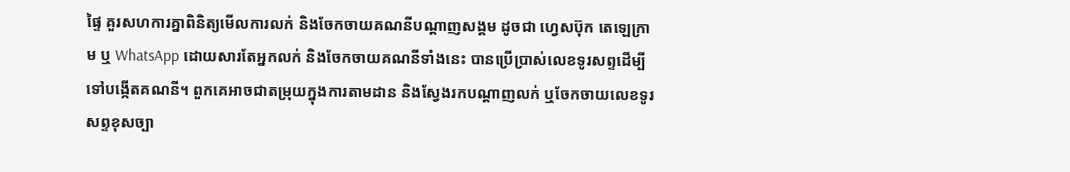ផ្ទៃ គួរសហការគ្នាពិនិត្យមើលការលក់ និងចែកចាយគណនីបណ្តាញសង្គម ដូចជា ហ្វេសប៊ុក តេឡេក្រាម ឬ WhatsApp ដោយសារតែអ្នកលក់ និងចែកចាយគណនីទាំងនេះ បានប្រើប្រាស់លេខទូរសព្ទដើម្បីទៅបង្កើតគណនី។ ពួកគេអាចជាតម្រុយក្នុងការតាមដាន និងស្វែងរកបណ្តាញលក់ ឬចែកចាយលេខទូរសព្ទខុសច្បា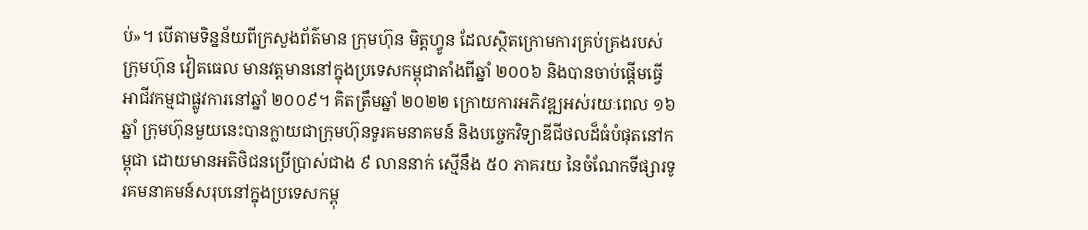ប់»។ បើតាមទិន្នន័យពីក្រសួងព័ត៌មាន ក្រុមហ៊ុន មិត្តហ្វូន ដែលស្ថិតក្រោមការគ្រប់គ្រងរបស់ក្រុមហ៊ុន វៀតធេល មានវត្តមាននៅក្នុងប្រទេសកម្ពុជាតាំងពីឆ្នាំ ២០០៦ និងបានចាប់ផ្តើមធ្វើអាជីវកម្មជាផ្លូវការនៅឆ្នាំ ២០០៩។ គិតត្រឹមឆ្នាំ ២០២២ ក្រោយការអភិវឌ្ឍអស់រយៈពេល ១៦ ឆ្នាំ ក្រុមហ៊ុនមួយនេះបានក្លាយជាក្រុមហ៊ុនទូរគមនាគមន៍ និងបច្ចេកវិទ្យាឌីជីថលដ៏ធំបំផុតនៅកម្ពុជា ដោយមានអតិថិជនប្រើប្រាស់ជាង ៩ លាននាក់ ស្មើនឹង ៥០ ភាគរយ នៃចំណែកទីផ្សារទូរគមនាគមន៍សរុបនៅក្នុងប្រទេសកម្ពុ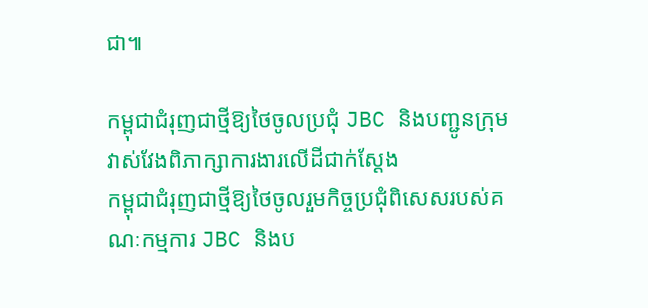ជា៕

កម្ពុជាជំរុញជាថ្មីឱ្យថៃចូលប្រជុំ JBC និងបញ្ជូនក្រុមវាស់វែងពិភាក្សាការងារលើដីជាក់ស្ដែង
កម្ពុជាជំរុញជាថ្មីឱ្យថៃចូលរួមកិច្ចប្រជុំពិសេសរបស់គណៈកម្មការ JBC និងប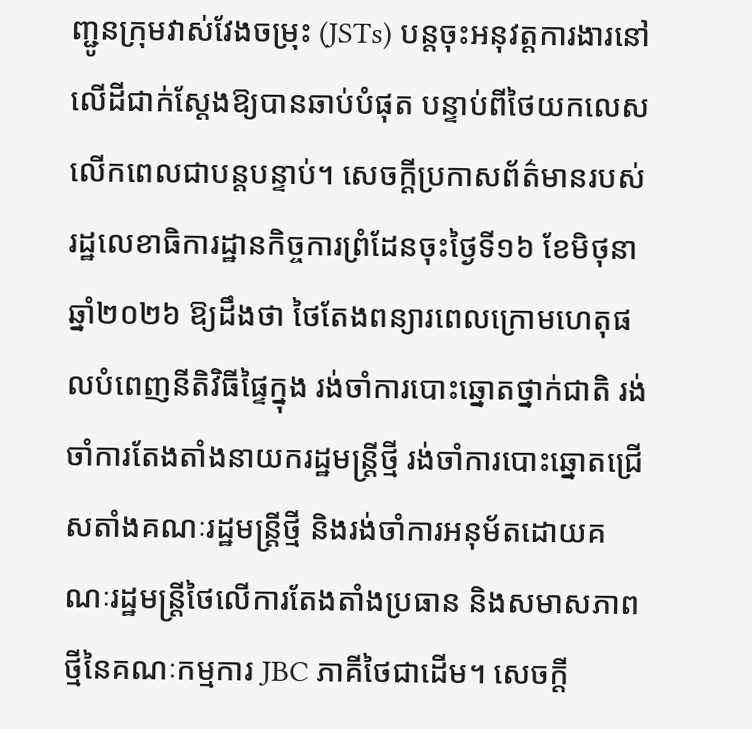ញ្ជូនក្រុមវាស់វែងចម្រុះ (JSTs) បន្តចុះអនុវត្តការងារនៅលើដីជាក់ស្តែងឱ្យបានឆាប់បំផុត បន្ទាប់ពីថៃយកលេសលើកពេលជាបន្តបន្ទាប់។ សេចក្ដីប្រកាសព័ត៌មានរបស់រដ្ឋលេខាធិការដ្ឋានកិច្ចការព្រំដែនចុះថ្ងៃទី១៦ ខែមិថុនា ឆ្នាំ២០២៦ ឱ្យដឹងថា ថៃតែងពន្យារពេលក្រោមហេតុផលបំពេញនីតិវិធីផ្ទៃក្នុង រង់ចាំការបោះឆ្នោតថ្នាក់ជាតិ រង់ចាំការតែងតាំងនាយករដ្ឋមន្ត្រីថ្មី រង់ចាំការបោះឆ្នោតជ្រើសតាំងគណៈរដ្ឋមន្ត្រីថ្មី និងរង់ចាំការអនុម័តដោយគណៈរដ្ឋមន្ត្រីថៃលើការតែងតាំងប្រធាន និងសមាសភាពថ្មីនៃគណៈកម្មការ JBC ភាគីថៃជាដើម។ សេចក្ដី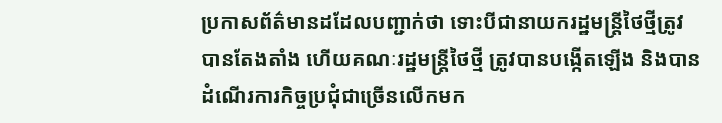ប្រកាសព័ត៌មានដដែលបញ្ជាក់ថា ទោះបីជានាយករដ្ឋមន្ត្រីថៃថ្មីត្រូវបានតែងតាំង ហើយគណៈរដ្ឋមន្ត្រីថៃថ្មី ត្រូវបានបង្កើតឡើង និងបានដំណើរការកិច្ចប្រជុំជាច្រើនលើកមក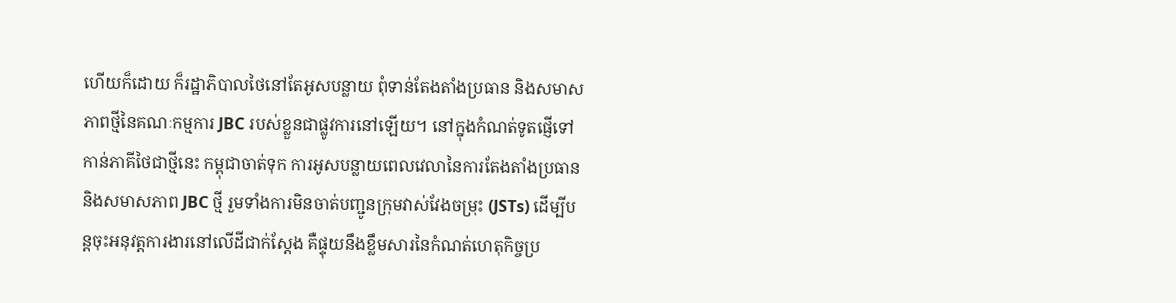ហើយក៏ដោយ ក៏រដ្ឋាភិបាលថៃនៅតែអូសបន្លាយ ពុំទាន់តែងតាំងប្រធាន និងសមាសភាពថ្មីនៃគណៈកម្មការ JBC របស់ខ្លួនជាផ្លូវការនៅឡើយ។ នៅក្នុងកំណត់ទូតផ្ញើទៅកាន់ភាគីថៃជាថ្មីនេះ កម្ពុជាចាត់ទុក ការអូសបន្លាយពេលវេលានៃការតែងតាំងប្រធាន និងសមាសភាព JBC ថ្មី រួមទាំងការមិនចាត់បញ្ជូនក្រុមវាស់វែងចម្រុះ (JSTs) ដើម្បីបន្តចុះអនុវត្តការងារនៅលើដីជាក់ស្តែង គឺផ្ទុយនឹងខ្លឹមសារនៃកំណត់ហេតុកិច្ចប្រ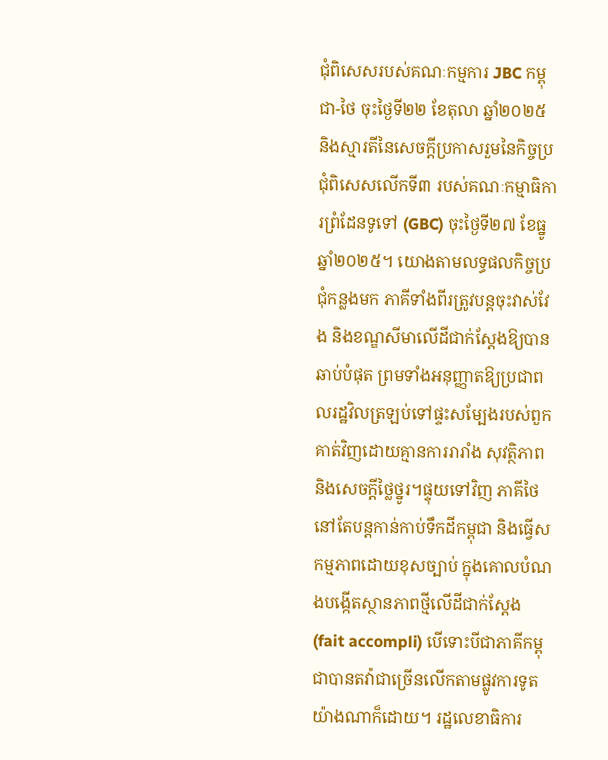ជុំពិសេសរបស់គណៈកម្មការ JBC កម្ពុជា-ថៃ ចុះថ្ងៃទី២២ ខែតុលា ឆ្នាំ២០២៥ និងស្មារតីនៃសេចក្តីប្រកាសរួមនៃកិច្ចប្រជុំពិសេសលើកទី៣ របស់គណៈកម្មាធិការព្រំដែនទូទៅ (GBC) ចុះថ្ងៃទី២៧ ខែធ្នូ ឆ្នាំ២០២៥។ យោងតាមលទ្ធផលកិច្ចប្រជុំកន្លងមក ភាគីទាំងពីរត្រូវបន្តចុះវាស់វែង និងខណ្ឌសីមាលើដីជាក់ស្តែងឱ្យបានឆាប់បំផុត ព្រមទាំងអនុញ្ញាតឱ្យប្រជាពលរដ្ឋវិលត្រឡប់ទៅផ្ទះសម្បែងរបស់ពួកគាត់វិញដោយគ្មានការរារាំង សុវត្ថិភាព និងសេចក្តីថ្លៃថ្នូរ។ផ្ទុយទៅវិញ ភាគីថៃនៅតែបន្តកាន់កាប់ទឹកដីកម្ពុជា និងធ្វើសកម្មភាពដោយខុសច្បាប់ ក្នុងគោលបំណងបង្កើតស្ថានភាពថ្មីលើដីជាក់ស្តែង (fait accompli) បើទោះបីជាភាគីកម្ពុជាបានតវ៉ាជាច្រើនលើកតាមផ្លូវការទូតយ៉ាងណាក៏ដោយ។ រដ្ឋលេខាធិការ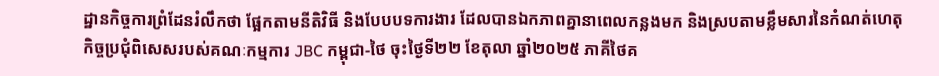ដ្ឋានកិច្ចការព្រំដែនរំលឹកថា ផ្អែកតាមនីតិវិធី និងបែបបទការងារ ដែលបានឯកភាពគ្នានាពេលកន្លងមក និងស្របតាមខ្លឹមសារនៃកំណត់ហេតុកិច្ចប្រជុំពិសេសរបស់គណៈកម្មការ JBC កម្ពុជា-ថៃ ចុះថ្ងៃទី២២ ខែតុលា ឆ្នាំ២០២៥ ភាគីថៃគ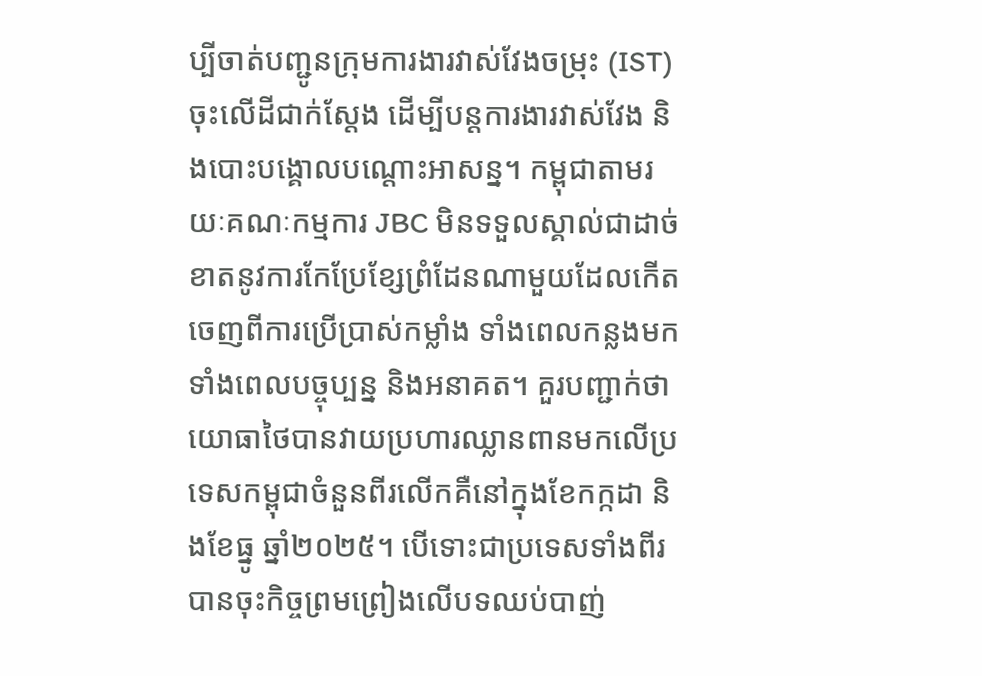ប្បីចាត់បញ្ជូនក្រុមការងារវាស់វែងចម្រុះ (IST)ចុះលើដីជាក់ស្តែង ដើម្បីបន្តការងារវាស់វែង និងបោះបង្គោលបណ្តោះអាសន្ន។ កម្ពុជាតាមរយៈគណៈកម្មការ JBC មិនទទួលស្គាល់ជាដាច់ខាតនូវការកែប្រែខ្សែព្រំដែនណាមួយដែលកើតចេញពីការប្រើប្រាស់កម្លាំង ទាំងពេលកន្លងមក ទាំងពេលបច្ចុប្បន្ន និងអនាគត។ គួរបញ្ជាក់ថា យោធាថៃបានវាយប្រហារឈ្លានពានមកលើប្រទេសកម្ពុជាចំនួនពីរលើកគឺនៅក្នុងខែកក្កដា និងខែធ្នូ ឆ្នាំ២០២៥។ បើទោះជាប្រទេសទាំងពីរបានចុះកិច្ចព្រមព្រៀងលើបទឈប់បាញ់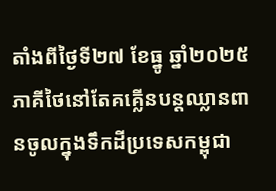តាំងពីថ្ងៃទី២៧ ខែធ្នូ ឆ្នាំ២០២៥ ភាគីថៃនៅតែគគ្លើនបន្តឈ្លានពានចូលក្នុងទឹកដីប្រទេសកម្ពុជា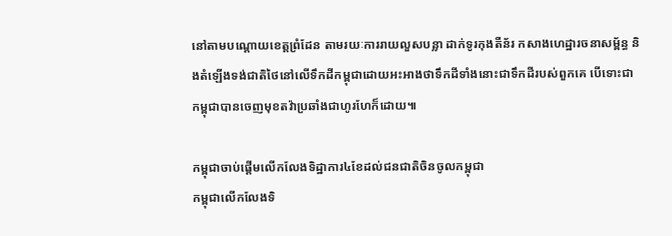នៅតាមបណ្តោយខេត្តព្រំដែន តាមរយៈការរាយលួសបន្លា ដាក់ទូរកុងតឺន័រ កសាងហេដ្ឋារចនាសម្ព័ន្ធ និងតំឡើងទង់ជាតិថៃនៅលើទឹកដីកម្ពុជាដោយអះអាងថាទឹកដីទាំងនោះជាទឹកដីរបស់ពួកគេ បើទោះជាកម្ពុជាបានចេញមុខតវ៉ាប្រឆាំងជាហូរហែក៏ដោយ៕

កម្ពុជាចាប់ផ្តើមលើកលែងទិដ្ឋាការ៤ខែដល់ជនជាតិចិនចូលកម្ពុជា
កម្ពុជាលើកលែងទិ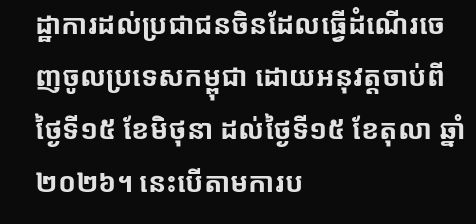ដ្ឋាការដល់ប្រជាជនចិនដែលធ្វើដំណើរចេញចូលប្រទេសកម្ពុជា ដោយអនុវត្តចាប់ពីថ្ងៃទី១៥ ខែមិថុនា ដល់ថ្ងៃទី១៥ ខែតុលា ឆ្នាំ២០២៦។ នេះបើតាមការប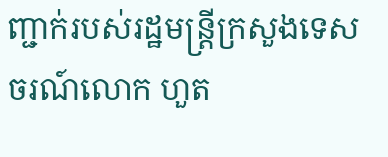ញ្ជាក់របស់រដ្ឋមន្រ្តីក្រសួងទេសចរណ៍លោក ហួត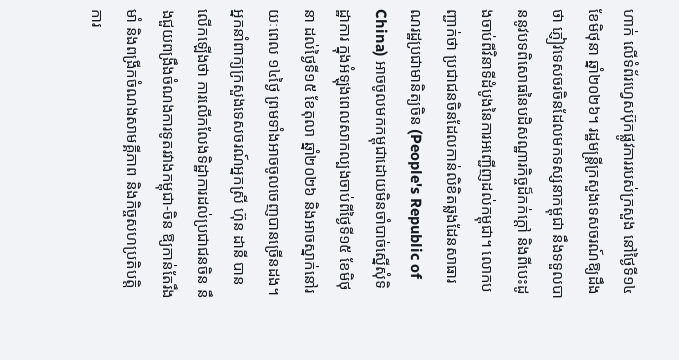ហាក់ លើទំព័រហ្វេសប៊ុកផ្លូវការរបស់ក្រសួង នៅថ្ងៃទី១៤ ខែមិថុនា ឆ្នាំ២០២៦។ រដ្ឋមន្រ្តីក្រសួងទេសចរណ៍ឱ្យដឹងថា ភ្ញៀវទេសចរចិនដែលមកទស្សនាកម្ពុជា នឹងទទួលបាននូវបទពិសោធនៃបដិសណ្ឋារកិច្ចដ៏កក់ក្តៅ និងពីបេះដូងចាប់ពីវិនាទីដំបូងនៃការអញ្ជើញដល់កម្ពុជា។ លោកបញ្ជាក់ថា ប្រជាជនចិនដែលកាន់លិខិតឆ្លងដែនសាធារណរដ្ឋប្រជាមានិត្យចិន (People's Republic of China) អាចចូលមកកម្ពុជាដោយមិនចាំបាច់ស្នើសុំទិដ្ឋាការ ក្នុងអំឡុងពេលសាកល្បងចាប់ពីថ្ងៃទី១៥ ខែមិថុនា ដល់ថ្ងៃទី១៥ ខែតុលា ឆ្នាំ២០២៦ និងអាចស្នាក់នៅរយៈពេល ១៤ថ្ងៃ ព្រមទាំងអាចចូលចេញបានច្រើនដង។ អ្នកនាំពាក្យក្រសួងទេសចរណ៍អ្នកស្រី ហ៊ុន ដានី បានលើកឡើងថា ការលើកលែងទិដ្ឋាការដល់ប្រជាជនចិន នឹងជួយពង្រឹងចំណងការទូតរវាងកម្ពុជា-ចិន ឱ្យកាន់តែរឹងមាំ និងពង្រីកចំណងសាមគ្គីភាព និងកិច្ចសហប្រតិបត្តិការ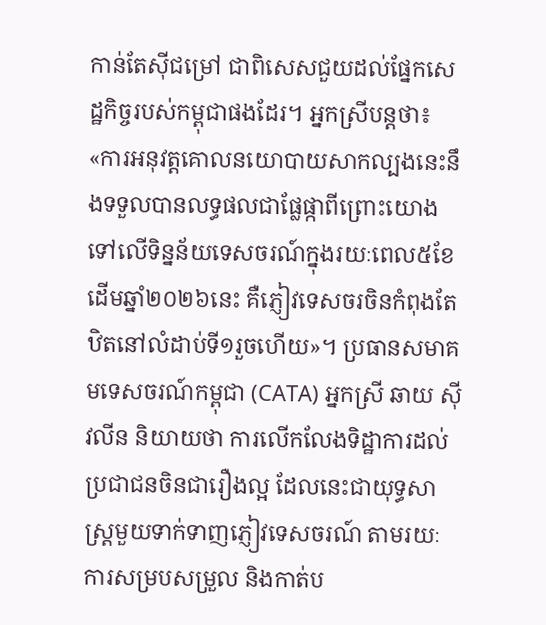កាន់តែស៊ីជម្រៅ ជាពិសេសជួយដល់ផ្នែកសេដ្ឋកិច្ចរបស់កម្ពុជាផងដែរ។ អ្នកស្រីបន្តថា៖ «ការអនុវត្តគោលនយោបាយសាកល្បងនេះនឹងទទួលបានលទ្ធផលជាផ្លែផ្កាពីព្រោះយោងទៅលើទិន្នន័យទេសចរណ៍ក្នុងរយៈពេល៥ខែដើមឆ្នាំ២០២៦នេះ គឺភ្ញៀវទេសចរចិនកំពុងតែឋិតនៅលំដាប់ទី១រួចហើយ»។ ប្រធានសមាគមទេសចរណ៍កម្ពុជា (CATA) អ្នកស្រី ឆាយ ស៊ីវលីន និយាយថា ការលើកលែងទិដ្ឋាការដល់ប្រជាជនចិនជារឿងល្អ ដែលនេះជាយុទ្ធសាស្ត្រមួយទាក់ទាញភ្ញៀវទេសចរណ៍ តាមរយៈការសម្របសម្រួល និងកាត់ប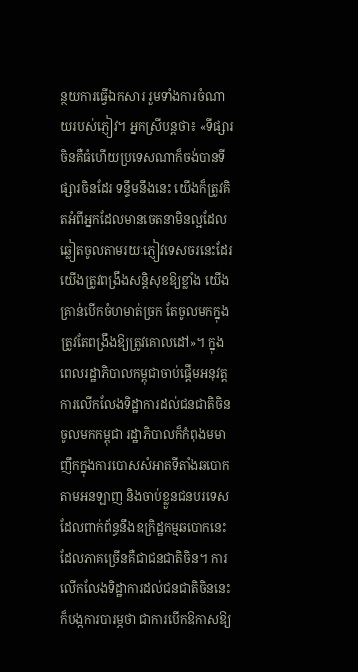ន្ថយការធ្វើឯកសារ រួមទាំងការចំណាយរបស់ភ្ញៀវ។ អ្នកស្រីបន្តថា៖ «ទីផ្សារចិនគឺធំហើយប្រទេសណាក៏ចង់បានទីផ្សារចិនដែរ ទន្ទឹមនឹងនេះ យើងក៏ត្រូវគិតអំពីអ្នកដែលមានចេតនាមិនល្អដែលឆ្លៀតចូលតាមរយៈភ្ញៀវទេសចរនេះដែរ យើងត្រូវពង្រឹងសន្តិសុខឱ្យខ្លាំង យើងគ្រាន់បើកចំហមាត់ច្រក តែចូលមកក្នុងត្រូវតែពង្រឹងឱ្យត្រូវគោលដៅ»។ ក្នុងពេលរដ្ឋាភិបាលកម្ពុជាចាប់ផ្តើមអនុវត្តការលើកលែងទិដ្ឋាការដល់ជនជាតិចិនចូលមកកម្ពុជា រដ្ឋាភិបាលក៏កំពុងមមាញឹកក្នុងការបោសសំអាតទីតាំងឆបោកតាមអនឡាញ និងចាប់ខ្លួនជនបរទេសដែលពាក់ព័ន្ធនឹងឧក្រិដ្ឋកម្មឆបោកនេះដែលភាគច្រើនគឺជាជនជាតិចិន។ ការលើកលែងទិដ្ឋាការដល់ជនជាតិចិននេះ ក៏បង្កការបារម្ភថា ជាការបើកឱកាសឱ្យ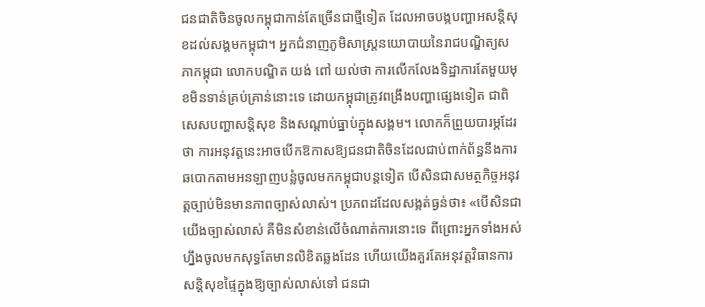ជនជាតិចិនចូលកម្ពុជាកាន់តែច្រើនជាថ្មីទៀត ដែលអាចបង្កបញ្ហាអសន្តិសុខដល់សង្គមកម្ពុជា។ អ្នកជំនាញភូមិសាស្រ្តនយោបាយនៃរាជបណ្ឌិត្យសភាកម្ពុជា លោកបណ្ឌិត យង់ ពៅ យល់ថា ការលើកលែងទិដ្ឋាការតែមួយមុខមិនទាន់គ្រប់គ្រាន់នោះទេ ដោយកម្ពុជាត្រូវពង្រឹងបញ្ហាផ្សេងទៀត ជាពិសេសបញ្ហាសន្តិសុខ និងសណ្ដាប់ធ្នាប់ក្នុងសង្គម។ លោកក៏ព្រួយបារម្ភដែរថា ការអនុវត្តនេះអាចបើកឱកាសឱ្យជនជាតិចិនដែលជាប់ពាក់ព័ន្ធនឹងការឆបោកតាមអនឡាញបន្លំចូលមកកម្ពុជាបន្តទៀត បើសិនជាសមត្ថកិច្ចអនុវត្តច្បាប់មិនមានភាពច្បាស់លាស់។ ប្រភពដដែលសង្កត់ធ្ងន់ថា៖ «បើសិនជាយើងច្បាស់លាស់ គឺមិនសំខាន់លើចំណាត់ការនោះទេ ពីព្រោះអ្នកទាំងអស់ហ្នឹងចូលមកសុទ្ធតែមានលិខិតឆ្លងដែន ហើយយើងគួរតែអនុវត្តវិធានការសន្តិសុខផ្ទៃក្នុងឱ្យច្បាស់លាស់ទៅ ជនជា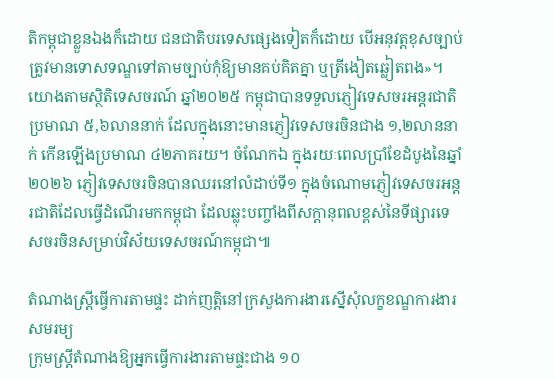តិកម្ពុជាខ្លួនឯងក៏ដោយ ជនជាតិបរទេសផ្សេងទៀតក៏ដោយ បើអនុវត្តខុសច្បាប់ត្រូវមានទោសទណ្ឌទៅតាមច្បាប់កុំឱ្យមានគប់គិតគ្នា ឬត្រីងៀតឆ្លៀតពង»។ យោងតាមស្ថិតិទេសចរណ៍ ឆ្នាំ២០២៥ កម្ពុជាបានទទួលភ្ញៀវទេសចរអន្តរជាតិប្រមាណ ៥,៦លាននាក់ ដែលក្នុងនោះមានភ្ញៀវទេសចរចិនជាង ១,២លាននាក់ កើនឡើងប្រមាណ ៤២ភាគរយ។ ចំណែកឯ ក្នុងរយៈពេលប្រាំខែដំបូងនៃឆ្នាំ២០២៦ ភ្ញៀវទេសចរចិនបានឈរនៅលំដាប់ទី១ ក្នុងចំណោមភ្ញៀវទេសចរអន្តរជាតិដែលធ្វើដំណើរមកកម្ពុជា ដែលឆ្លុះបញ្ចាំងពីសក្តានុពលខ្ពស់នៃទីផ្សារទេសចរចិនសម្រាប់វិស័យទេសចរណ៍កម្ពុជា៕

តំណាងស្ត្រីធ្វើការតាមផ្ទះ ដាក់ញត្តិនៅក្រសួងការងារស្នើសុំលក្ខខណ្ឌការងារសមរម្យ
ក្រុមស្រ្តីតំណាងឱ្យអ្នកធ្វើការងារតាមផ្ទះជាង ១០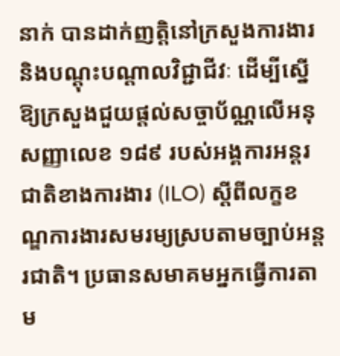នាក់ បានដាក់ញត្តិនៅក្រសួងការងារ និងបណ្ដុះបណ្ដាលវិជ្ជាជីវៈ ដើម្បីស្នើឱ្យក្រសួងជួយផ្តល់សច្ចាប័ណ្ណលើអនុសញ្ញាលេខ ១៨៩ របស់អង្គការអន្តរជាតិខាងការងារ (ILO) ស្ដីពីលក្ខខណ្ឌការងារសមរម្យស្របតាមច្បាប់អន្តរជាតិ។ ប្រធានសមាគមអ្នកធ្វើការតាម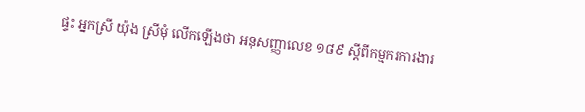ផ្ទះ អ្នកស្រី យ៉ុង ស្រីមុំ លើកឡើងថា អនុសញ្ញាលេខ ១៨៩ ស្តីពីកម្មករការងារ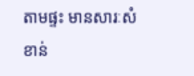តាមផ្ទះ មានសារៈសំខាន់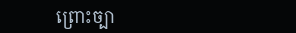ព្រោះច្បា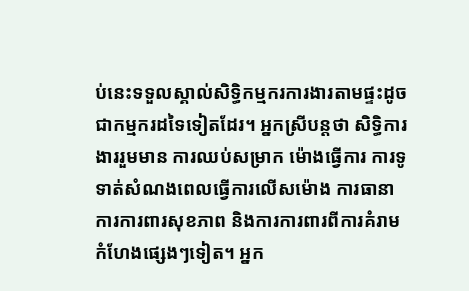ប់នេះទទួលស្គាល់សិទ្ធិកម្មករការងារតាមផ្ទះដូចជាកម្មករដទៃទៀតដែរ។ អ្នកស្រីបន្តថា សិទ្ធិការងាររួមមាន ការឈប់សម្រាក ម៉ោងធ្វើការ ការទូទាត់សំណងពេលធ្វើការលើសម៉ោង ការធានាការការពារសុខភាព និងការការពារពីការគំរាមកំហែងផ្សេងៗទៀត។ អ្នក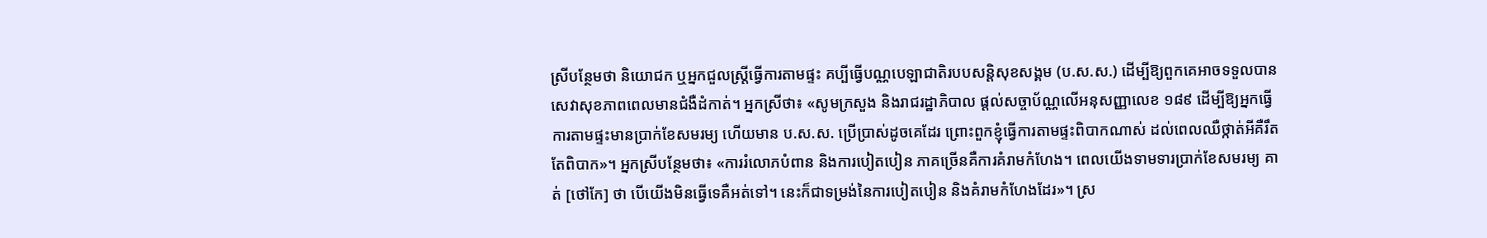ស្រីបន្ថែមថា និយោជក ឬអ្នកជួលស្ត្រីធ្វើការតាមផ្ទះ គប្បីធ្វើបណ្ណបេឡាជាតិរបបសន្តិសុខសង្គម (ប.ស.ស.) ដើម្បីឱ្យពួកគេអាចទទួលបានសេវាសុខភាពពេលមានជំងឺដំកាត់។ អ្នកស្រីថា៖ «សូមក្រសួង និងរាជរដ្ឋាភិបាល ផ្ដល់សច្ចាប័ណ្ណលើអនុសញ្ញាលេខ ១៨៩ ដើម្បីឱ្យអ្នកធ្វើការតាមផ្ទះមានប្រាក់ខែសមរម្យ ហើយមាន ប.ស.ស. ប្រើប្រាស់ដូចគេដែរ ព្រោះពួកខ្ញុំធ្វើការតាមផ្ទះពិបាកណាស់ ដល់ពេលឈឺថ្កាត់អីគឺរឹតតែពិបាក»។ អ្នកស្រីបន្ថែមថា៖ «ការរំលោភបំពាន និងការបៀតបៀន ភាគច្រើនគឺការគំរាមកំហែង។ ពេលយើងទាមទារប្រាក់ខែសមរម្យ គាត់ [ថៅកែ] ថា បើយើងមិនធ្វើទេគឺអត់ទៅ។ នេះក៏ជាទម្រង់នៃការបៀតបៀន និងគំរាមកំហែងដែរ»។ ស្រ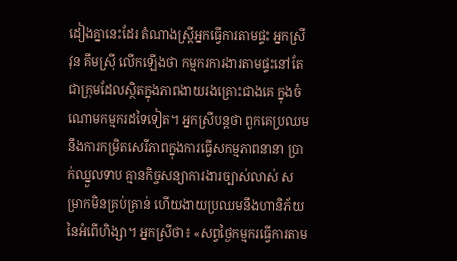ដៀងគ្នានេះដែរ តំណាងស្ត្រីអ្នកធ្វើការតាមផ្ទះ អ្នកស្រី វុន គឹមស្រ៊ី លើកឡើងថា កម្មករការងារតាមផ្ទះនៅតែជាក្រុមដែលស្ថិតក្នុងភាពងាយរងគ្រោះជាងគេ ក្នុងចំណោមកម្មករដទៃទៀត។ អ្នកស្រីបន្តថា ពួកគេប្រឈមនឹងការកម្រិតសេរីភាពក្នុងការធ្វើសកម្មភាពនានា ប្រាក់ឈ្នួលទាប គ្មានកិច្ចសន្យាការងារច្បាស់លាស់ សម្រាកមិនគ្រប់គ្រាន់ ហើយងាយប្រឈមនឹងហានិភ័យនៃអំពើហិង្សា។ អ្នកស្រីថា៖ «សព្វថ្ងៃកម្មករធ្វើការតាម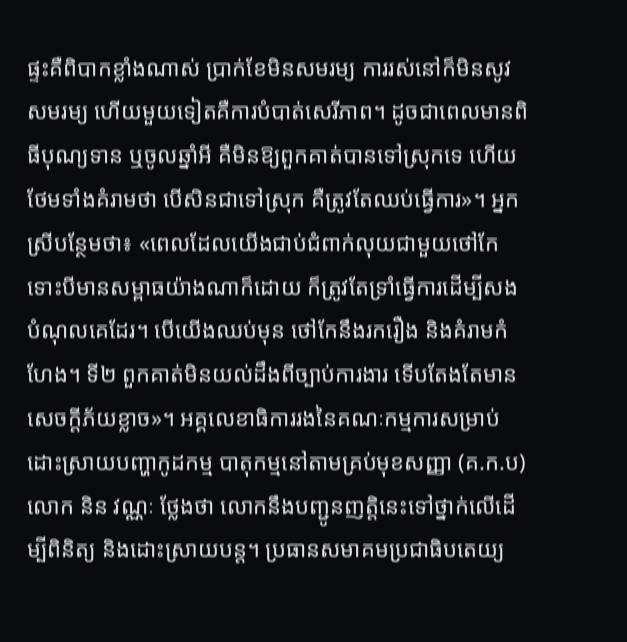ផ្ទះគឺពិបាកខ្លាំងណាស់ ប្រាក់ខែមិនសមរម្យ ការរស់នៅក៏មិនសូវសមរម្យ ហើយមួយទៀតគឺការបំបាត់សេរីភាព។ ដូចជាពេលមានពិធីបុណ្យទាន ឬចូលឆ្នាំអី គឺមិនឱ្យពួកគាត់បានទៅស្រុកទេ ហើយថែមទាំងគំរាមថា បើសិនជាទៅស្រុក គឺត្រូវតែឈប់ធ្វើការ»។ អ្នកស្រីបន្ថែមថា៖ «ពេលដែលយើងជាប់ជំពាក់លុយជាមួយថៅកែ ទោះបីមានសម្ពាធយ៉ាងណាក៏ដោយ ក៏ត្រូវតែទ្រាំធ្វើការដើម្បីសងបំណុលគេដែរ។ បើយើងឈប់មុន ថៅកែនឹងរករឿង និងគំរាមកំហែង។ ទី២ ពួកគាត់មិនយល់ដឹងពីច្បាប់ការងារ ទើបតែងតែមានសេចក្តីភ័យខ្លាច»។ អគ្គលេខាធិការរងនៃគណៈកម្មការសម្រាប់ដោះស្រាយបញ្ហាកូដកម្ម បាតុកម្មនៅតាមគ្រប់មុខសញ្ញា (គ.ក.ប) លោក និន វណ្ណៈ ថ្លែងថា លោកនឹងបញ្ជូនញត្តិនេះទៅថ្នាក់លើដើម្បីពិនិត្យ និងដោះស្រាយបន្ត។ ប្រធានសមាគមប្រជាធិបតេយ្យ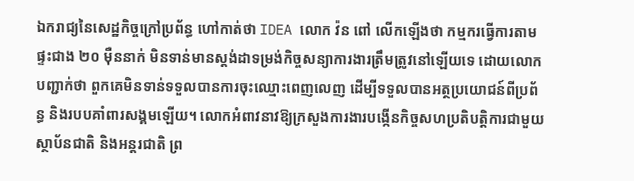ឯករាជ្យនៃសេដ្ឋកិច្ចក្រៅប្រព័ន្ធ ហៅកាត់ថា IDEA លោក វ៉ន ពៅ លើកឡើងថា កម្មករធ្វើការតាមផ្ទះជាង ២០ ម៉ឺននាក់ មិនទាន់មានស្តង់ដាទម្រង់កិច្ចសន្យាការងារត្រឹមត្រូវនៅឡើយទេ ដោយលោកបញ្ជាក់ថា ពួកគេមិនទាន់ទទួលបានការចុះឈ្មោះពេញលេញ ដើម្បីទទួលបានអត្ថប្រយោជន៍ពីប្រព័ន្ធ និងរបបគាំពារសង្គមឡើយ។ លោកអំពាវនាវឱ្យក្រសួងការងារបង្កើនកិច្ចសហប្រតិបត្តិការជាមួយស្ថាប័នជាតិ និងអន្តរជាតិ ព្រ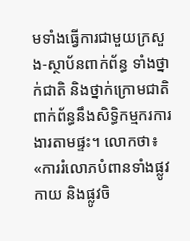មទាំងធ្វើការជាមួយក្រសួង-ស្ថាប័នពាក់ព័ន្ធ ទាំងថ្នាក់ជាតិ និងថ្នាក់ក្រោមជាតិ ពាក់ព័ន្ធនឹងសិទ្ធិកម្មករការងារតាមផ្ទះ។ លោកថា៖ «ការរំលោភបំពានទាំងផ្លូវកាយ និងផ្លូវចិ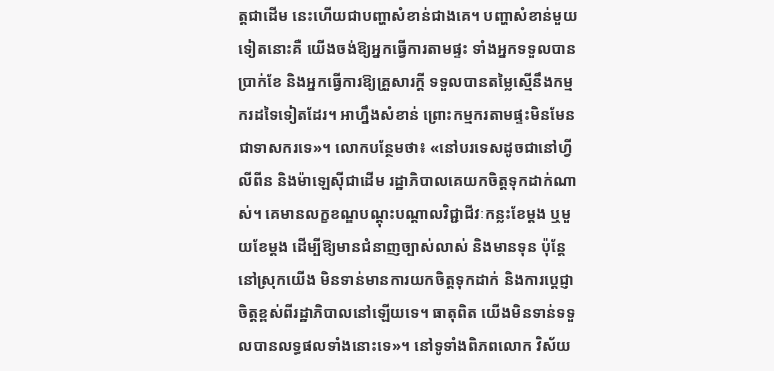ត្តជាដើម នេះហើយជាបញ្ហាសំខាន់ជាងគេ។ បញ្ហាសំខាន់មួយទៀតនោះគឺ យើងចង់ឱ្យអ្នកធ្វើការតាមផ្ទះ ទាំងអ្នកទទួលបានប្រាក់ខែ និងអ្នកធ្វើការឱ្យគ្រួសារក្តី ទទួលបានតម្លៃស្មើនឹងកម្មករដទៃទៀតដែរ។ អាហ្នឹងសំខាន់ ព្រោះកម្មករតាមផ្ទះមិនមែនជាទាសករទេ»។ លោកបន្ថែមថា៖ «នៅបរទេសដូចជានៅហ្វីលីពីន និងម៉ាឡេស៊ីជាដើម រដ្ឋាភិបាលគេយកចិត្តទុកដាក់ណាស់។ គេមានលក្ខខណ្ឌបណ្ដុះបណ្ដាលវិជ្ជាជីវៈកន្លះខែម្ដង ឬមួយខែម្ដង ដើម្បីឱ្យមានជំនាញច្បាស់លាស់ និងមានទុន ប៉ុន្តែនៅស្រុកយើង មិនទាន់មានការយកចិត្តទុកដាក់ និងការប្ដេជ្ញាចិត្តខ្ពស់ពីរដ្ឋាភិបាលនៅឡើយទេ។ ធាតុពិត យើងមិនទាន់ទទួលបានលទ្ធផលទាំងនោះទេ»។ នៅទូទាំងពិភពលោក វិស័យ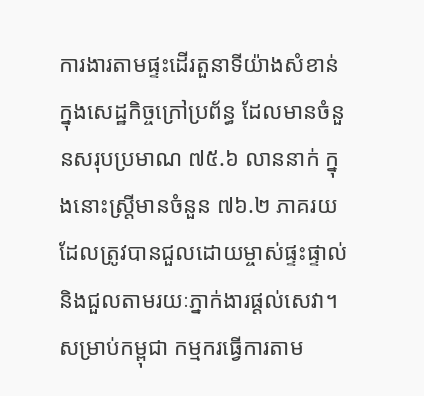ការងារតាមផ្ទះដើរតួនាទីយ៉ាងសំខាន់ក្នុងសេដ្ឋកិច្ចក្រៅប្រព័ន្ធ ដែលមានចំនួនសរុបប្រមាណ ៧៥.៦ លាននាក់ ក្នុងនោះស្ត្រីមានចំនួន ៧៦.២ ភាគរយ ដែលត្រូវបានជួលដោយម្ចាស់ផ្ទះផ្ទាល់ និងជួលតាមរយៈភ្នាក់ងារផ្ដល់សេវា។ សម្រាប់កម្ពុជា កម្មករធ្វើការតាម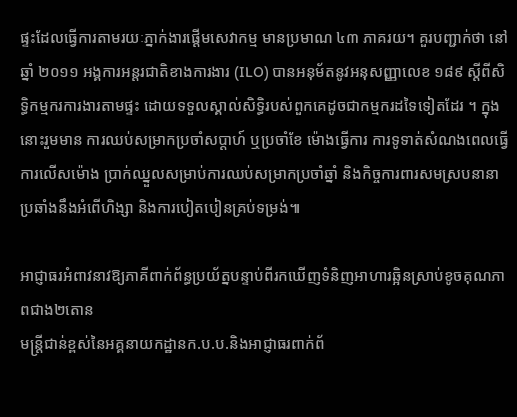ផ្ទះដែលធ្វើការតាមរយៈភ្នាក់ងារផ្ដើមសេវាកម្ម មានប្រមាណ ៤៣ ភាគរយ។ គួរបញ្ជាក់ថា នៅឆ្នាំ ២០១១ អង្គការអន្តរជាតិខាងការងារ (ILO) បានអនុម័តនូវអនុសញ្ញាលេខ ១៨៩ ស្តីពីសិទ្ធិកម្មករការងារតាមផ្ទះ ដោយទទួលស្គាល់សិទ្ធិរបស់ពួកគេដូចជាកម្មករដទៃទៀតដែរ ។ ក្នុងនោះរួមមាន ការឈប់សម្រាកប្រចាំសប្តាហ៍ ឬប្រចាំខែ ម៉ោងធ្វើការ ការទូទាត់សំណងពេលធ្វើការលើសម៉ោង ប្រាក់ឈ្នួលសម្រាប់ការឈប់សម្រាកប្រចាំឆ្នាំ និងកិច្ចការពារសមស្របនានាប្រឆាំងនឹងអំពើហិង្សា និងការបៀតបៀនគ្រប់ទម្រង់៕

អាជ្ញាធរអំពាវនាវឱ្យភាគីពាក់ព័ន្ធប្រយ័ត្នបន្ទាប់ពីរកឃើញទំនិញអាហារឆ្អិនស្រាប់ខូចគុណភាពជាង២តោន
មន្ត្រីជាន់ខ្ពស់នៃអគ្គនាយកដ្ឋានក.ប.ប.និងអាជ្ញាធរពាក់ព័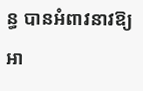ន្ធ បានអំពាវនាវឱ្យអា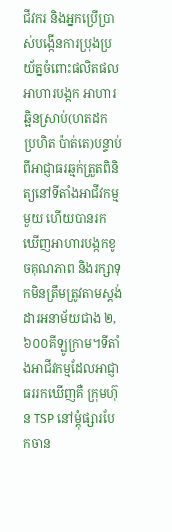ជីវករ និងអ្នកប្រើប្រាស់បង្កើនការប្រុងប្រយ័ត្នចំពោះផលិតផលអាហារបង្កក អាហារឆ្អិនស្រាប់(ហតដក ប្រហិត ប៉ាត់តេ)បន្ទាប់ពីអាជ្ញាធរឆ្មក់ត្រួតពិនិត្យនៅទីតាំងអាជីវកម្មមួយ ហើយបានរកឃើញអាហារបង្កកខូចគុណភាព និងរក្សាទុកមិនត្រឹមត្រូវតាមស្តង់ដារអនាម័យជាង ២,៦០០គីឡូក្រាម។ទីតាំងអាជីវកម្មដែលអាជ្ញាធររកឃើញគឺ ក្រុមហ៊ុន TSP នៅម្ដុំផ្សារបែកចាន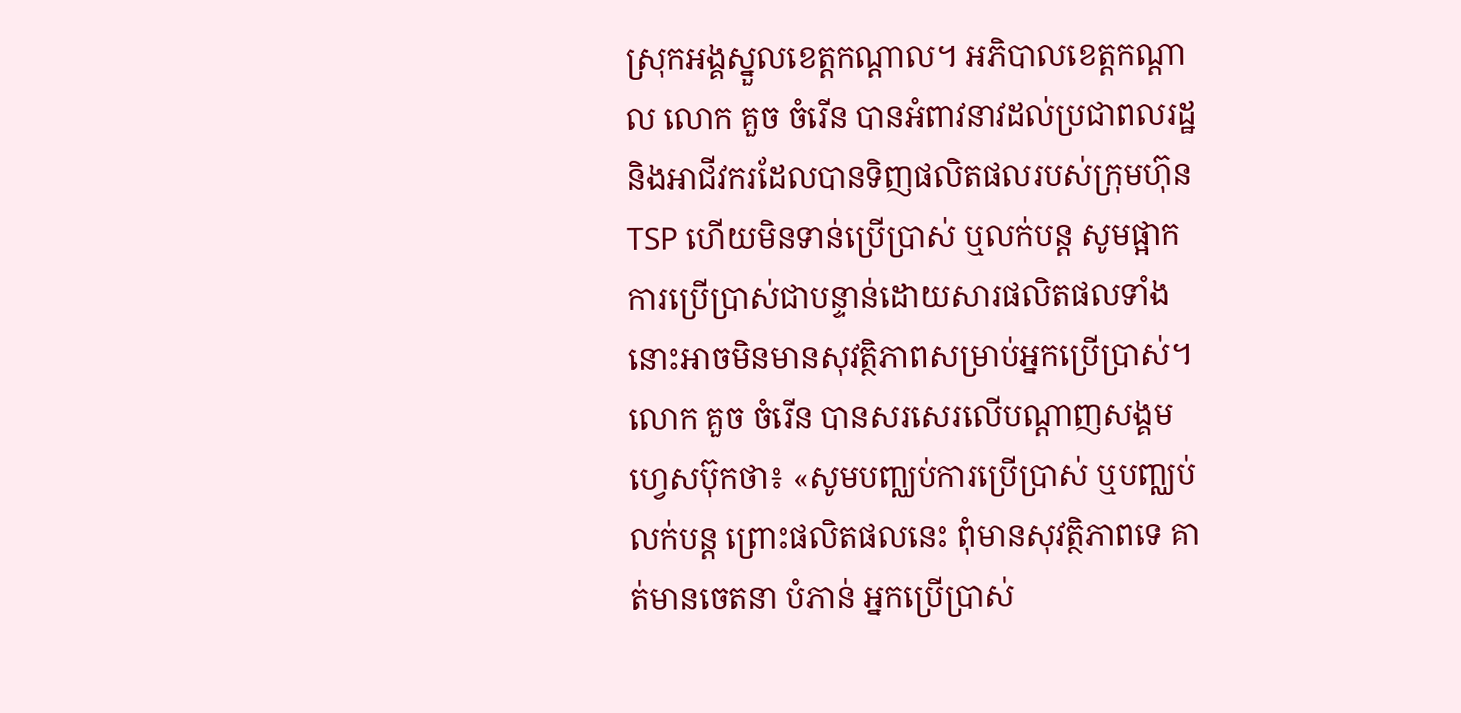ស្រុកអង្គស្នួលខេត្តកណ្ដាល។ អភិបាលខេត្តកណ្ដាល លោក គួច ចំរើន បានអំពាវនាវដល់ប្រជាពលរដ្ឋ និងអាជីវករដែលបានទិញផលិតផលរបស់ក្រុមហ៊ុន TSP ហើយមិនទាន់ប្រើប្រាស់ ឬលក់បន្ត សូមផ្អាកការប្រើប្រាស់ជាបន្ទាន់ដោយសារផលិតផលទាំងនោះអាចមិនមានសុវត្ថិភាពសម្រាប់អ្នកប្រើប្រាស់។ លោក គួច ចំរើន បានសរសេរលើបណ្ដាញសង្គមហ្វេសប៊ុកថា៖ «សូមបញ្ឈប់ការប្រើប្រាស់ ឬបញ្ឈប់លក់បន្ត ព្រោះផលិតផលនេះ ពុំមានសុវត្ថិភាពទេ គាត់មានចេតនា បំភាន់ អ្នកប្រើប្រាស់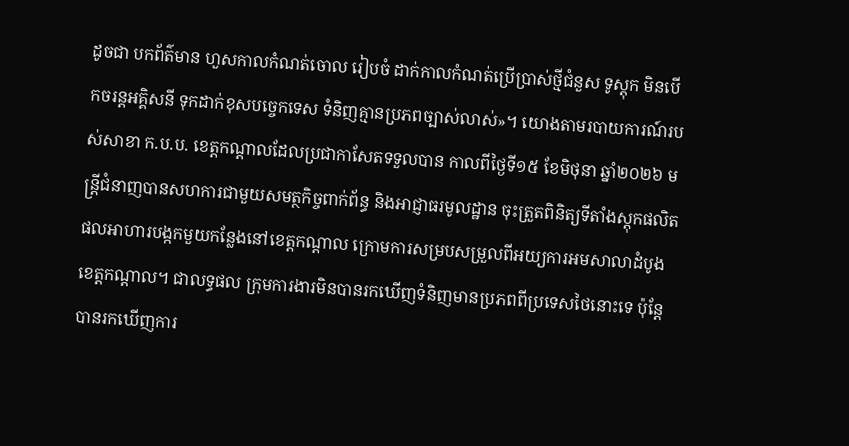ដូចជា បកព័ត៌មាន ហួសកាលកំណត់ចោល រៀបចំ ដាក់កាលកំណត់ប្រើប្រាស់ថ្មីជំនួស ទូស្តុក មិនបើកចរន្តអគ្គិសនី ទុកដាក់ខុសបច្ចេកទេស ទំនិញគ្មានប្រភពច្បាស់លាស់»។ យោងតាមរបាយការណ៍របស់សាខា ក.ប.ប. ខេត្តកណ្ដាលដែលប្រជាកាសែតទទួលបាន កាលពីថ្ងៃទី១៥ ខែមិថុនា ឆ្នាំ២០២៦ មន្ត្រីជំនាញបានសហការជាមួយសមត្ថកិច្ចពាក់ព័ន្ធ និងអាជ្ញាធរមូលដ្ឋាន ចុះត្រួតពិនិត្យទីតាំងស្តុកផលិតផលអាហារបង្កកមួយកន្លែងនៅខេត្តកណ្ដាល ក្រោមការសម្របសម្រួលពីអយ្យការអមសាលាដំបូងខេត្តកណ្ដាល។ ជាលទ្ធផល ក្រុមការងារមិនបានរកឃើញទំនិញមានប្រភពពីប្រទេសថៃនោះទេ ប៉ុន្តែបានរកឃើញការ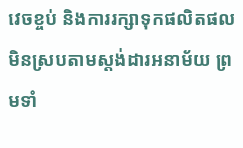វេចខ្ចប់ និងការរក្សាទុកផលិតផលមិនស្របតាមស្តង់ដារអនាម័យ ព្រមទាំ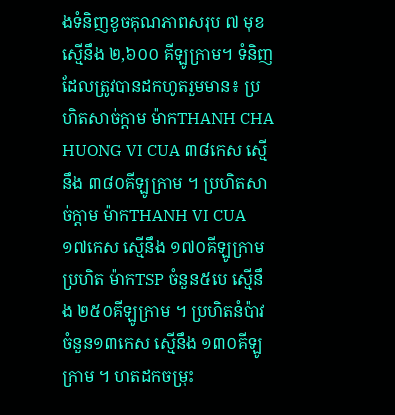ងទំនិញខូចគុណភាពសរុប ៧ មុខ ស្មើនឹង ២,៦០០ គីឡូក្រាម។ ទំនិញដែលត្រូវបានដកហូតរួមមាន៖ ប្រហិតសាច់ក្តាម ម៉ាកTHANH CHA HUONG VI CUA ៣៨កេស ស្មើនឹង ៣៨០គីឡូក្រាម ។ ប្រហិតសាច់ក្តាម ម៉ាកTHANH VI CUA ១៧កេស ស្មើនឹង ១៧០គីឡូក្រាម ប្រហិត ម៉ាកTSP ចំនួន៥បេ ស្មើនឹង ២៥០គីឡូក្រាម ។ ប្រហិតនំប៉ាវ ចំនួន១៣កេស ស្មើនឹង ១៣០គីឡូក្រាម ។ ហតដកចម្រុះ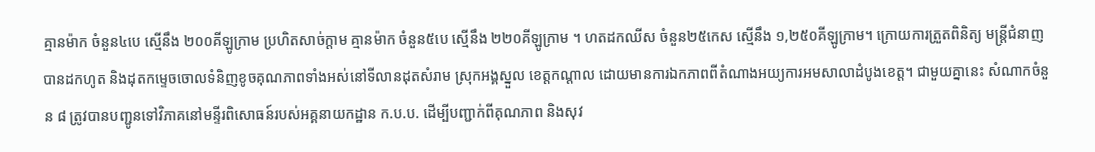គ្មានម៉ាក ចំនួន៤បេ ស្មើនឹង ២០០គីឡូក្រាម ប្រហិតសាច់ក្តាម គ្មានម៉ាក ចំនួន៥បេ ស្មើនឹង ២២០គីឡូក្រាម ។ ហតដកឈីស ចំនួន២៥កេស ស្មើនឹង ១,២៥០គីឡូក្រាម។ ក្រោយការត្រួតពិនិត្យ មន្ត្រីជំនាញបានដកហូត និងដុតកម្ទេចចោលទំនិញខូចគុណភាពទាំងអស់នៅទីលានដុតសំរាម ស្រុកអង្គស្នួល ខេត្តកណ្ដាល ដោយមានការឯកភាពពីតំណាងអយ្យការអមសាលាដំបូងខេត្ត។ ជាមួយគ្នានេះ សំណាកចំនួន ៨ ត្រូវបានបញ្ជូនទៅវិភាគនៅមន្ទីរពិសោធន៍របស់អគ្គនាយកដ្ឋាន ក.ប.ប. ដើម្បីបញ្ជាក់ពីគុណភាព និងសុវ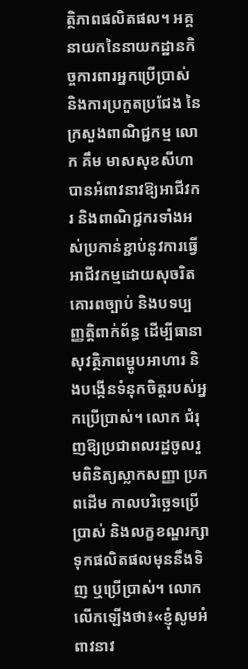ត្ថិភាពផលិតផល។ អគ្គនាយកនៃនាយកដ្ឋានកិច្ចការពារអ្នកប្រើប្រាស់ និងការប្រកួតប្រជែង នៃក្រសួងពាណិជ្ជកម្ម លោក គឹម មាសសុខសីហា បានអំពាវនាវឱ្យអាជីវករ និងពាណិជ្ជករទាំងអស់ប្រកាន់ខ្ជាប់នូវការធ្វើអាជីវកម្មដោយសុចរិត គោរពច្បាប់ និងបទប្បញ្ញត្តិពាក់ព័ន្ធ ដើម្បីធានាសុវត្ថិភាពម្ហូបអាហារ និងបង្កើនទំនុកចិត្តរបស់អ្នកប្រើប្រាស់។ លោក ជំរុញឱ្យប្រជាពលរដ្ឋចូលរួមពិនិត្យស្លាកសញ្ញា ប្រភពដើម កាលបរិច្ឆេទប្រើប្រាស់ និងលក្ខខណ្ឌរក្សាទុកផលិតផលមុននឹងទិញ ឬប្រើប្រាស់។ លោកលើកឡើងថា៖«ខ្ញុំសូមអំពាវនាវ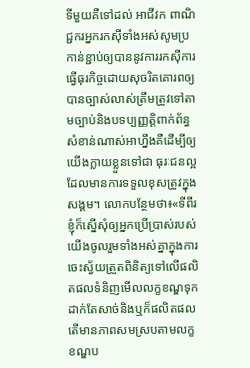ទីមួយគឺទៅដល់ អាជីវក ពាណិជ្ជករអ្នករកស៊ីទាំងអស់សូមប្រកាន់ខ្ជាប់ឲ្យបាននូវការរកស៊ីការធ្វើធុរកិច្ចដោយសុចរិតគោរពឲ្យបានច្បាស់លាស់ត្រឹមត្រូវទៅតាមច្បាប់និងបទប្បញ្ញត្តិពាក់ព័ន្ធសំខាន់ណាស់អាហ្នឹងគឺដើម្បីឲ្យយើងក្លាយខ្លួនទៅជា ធុរៈជនល្អដែលមានការទទួលខុសត្រូវក្នុងសង្គម។ លោកបន្ថែមថា៖«ទីពីរខ្ញុំក៏ស្នើសុំឲ្យអ្នកប្រើប្រាស់របស់យើងចូលរួមទាំងអស់គ្នាក្នុងការចេះស្វ័យត្រួតពិនិត្យទៅលើផលិតផលទំនិញមើលលក្ខខណ្ឌទុកដាក់តែសាច់និងឬក៏ផលិតផល តើមានភាពសមស្របតាមលក្ខខណ្ឌប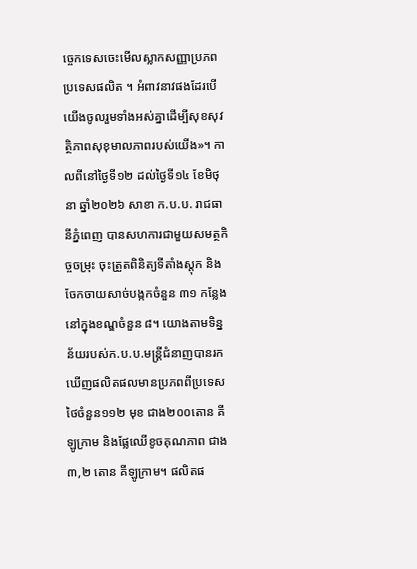ច្ចេកទេសចេះមើលស្លាកសញ្ញាប្រភពប្រទេសផលិត ។ អំពាវនាវផងដែរបើយើងចូលរួមទាំងអស់គ្នាដើម្បីសុខសុវត្ថិភាពសុខុមាលភាពរបស់យើង»។ កាលពីនៅថ្ងៃទី១២ ដល់ថ្ងៃទី១៤ ខែមិថុនា ឆ្នាំ២០២៦ សាខា ក.ប.ប. រាជធានីភ្នំពេញ បានសហការជាមួយសមត្ថកិច្ចចម្រុះ ចុះត្រួតពិនិត្យទីតាំងស្តុក និងចែកចាយសាច់បង្កកចំនួន ៣១ កន្លែង នៅក្នុងខណ្ឌចំនួន ៨។ យោងតាមទិន្នន័យរបស់ក.ប.ប.មន្ត្រីជំនាញបានរកឃើញផលិតផលមានប្រភពពីប្រទេសថៃចំនួន១១២ មុខ ជាង២០០តោន គីឡូក្រាម និងផ្លែឈើខូចគុណភាព ជាង៣,២ តោន គីឡូក្រាម។ ផលិតផ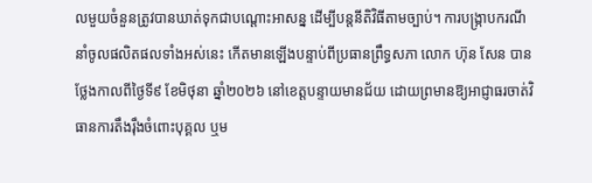លមួយចំនួនត្រូវបានឃាត់ទុកជាបណ្ដោះអាសន្ន ដើម្បីបន្តនីតិវិធីតាមច្បាប់។ ការបង្ក្រាបករណីនាំចូលផលិតផលទាំងអស់នេះ កើតមានឡើងបន្ទាប់ពីប្រធានព្រឹទ្ធសភា លោក ហ៊ុន សែន បានថ្លែងកាលពីថ្ងៃទី៩ ខែមិថុនា ឆ្នាំ២០២៦ នៅខេត្តបន្ទាយមានជ័យ ដោយព្រមានឱ្យអាជ្ញាធរចាត់វិធានការតឹងរ៉ឹងចំពោះបុគ្គល ឬម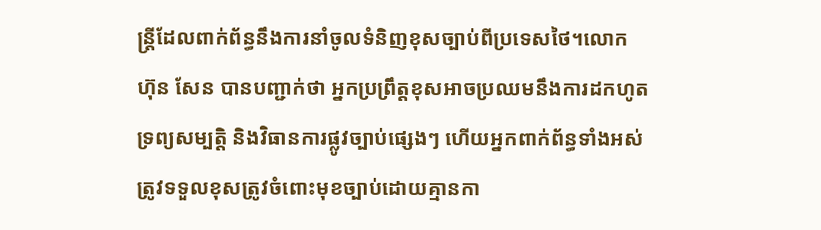ន្ត្រីដែលពាក់ព័ន្ធនឹងការនាំចូលទំនិញខុសច្បាប់ពីប្រទេសថៃ។លោក ហ៊ុន សែន បានបញ្ជាក់ថា អ្នកប្រព្រឹត្តខុសអាចប្រឈមនឹងការដកហូតទ្រព្យសម្បត្តិ និងវិធានការផ្លូវច្បាប់ផ្សេងៗ ហើយអ្នកពាក់ព័ន្ធទាំងអស់ត្រូវទទួលខុសត្រូវចំពោះមុខច្បាប់ដោយគ្មានកា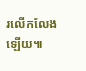រលើកលែងឡើយ៕